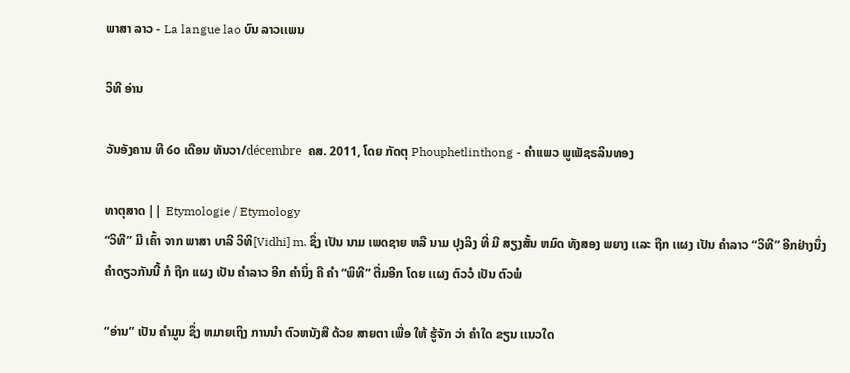ພາສາ ລາວ - La langue lao ບົນ ລາວເເພນ

ວິທີ ອ່ານ

ວັນອັງຄານ ທີ ໒໐ ເດືອນ ທັນວາ/décembre  ຄສ. 2011, ໂດຍ ກັດຕຸ Phouphetlinthong - ຄໍາເເພວ ພູເພັຊຣລິນທອງ

ທາຕຸສາດ || Etymologie / Etymology
“ວິທີ” ມີ ເຄົ້າ ຈາກ ພາສາ ບາລີ ວິທິ[Vidhi] m. ຊຶ່ງ ເປັນ ນາມ ເພດຊາຍ ຫລື ນາມ ປຸງລິງ ທີ່ ມີ ສຽງສັ້ນ ຫມົດ ທັງສອງ ພຍາງ ເເລະ ຖືກ ເເຜງ ເປັນ ຄໍາລາວ “ວິທີ” ອີກຢ່າງນຶ່ງ ຄໍາດຽວກັນນີ້ ກໍ ຖືກ ເເຜງ ເປັນ ຄໍາລາວ ອີກ ຄໍານຶ່ງ ຄື ຄໍາ “ພິທີ” ຕື່ມອີກ ໂດຍ ເເຜງ ຕົວວໍ ເປັນ ຕົວພໍ

“ອ່ານ” ເປັນ ຄໍາມູນ ຊຶ່ງ ຫມາຍເຖິງ ການນໍາ ຕົວຫນັງສື ດ້ວຍ ສາຍຕາ ເພື່ອ ໃຫ້ ຮູ້ຈັກ ວ່າ ຄໍາໃດ ຂຽນ ເເນວໃດ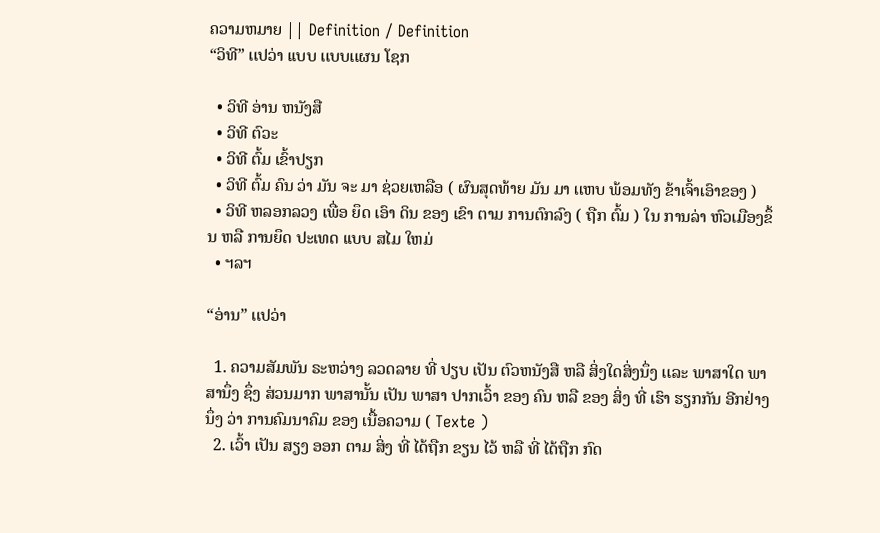ຄວາມຫມາຍ || Definition / Definition
“ວິທີ” ເເປວ່າ ເເບບ ເເບບເເຜນ ໂຊກ

  • ວິທີ ອ່ານ ຫນັງສື
  • ວິທີ ຕົວະ
  • ວິທີ ຕົ້ມ ເຂົ້າປຽກ
  • ວິທີ ຕົ້ມ ຄົນ ວ່າ ມັນ ຈະ ມາ ຊ່ວຍເຫລືອ ( ຜົນສຸດທ້າຍ ມັນ ມາ ເເຫບ ພ້ອມທັງ ຂ້າເຈົ້າເອົາຂອງ )
  • ວິທີ ຫລອກລວງ ເພື່ອ ຍຶດ ເອົາ ດິນ ຂອງ ເຂົາ ຕາມ ການຕົກລົງ ( ຖືກ ຕົ້ມ ) ໃນ ການລ່າ ຫົວເມືອງຂຶ້ນ ຫລື ການຍຶດ ປະເທດ ເເບບ ສໄມ ໃຫມ່
  • ຯລຯ

“ອ່ານ” ເເປວ່າ

  1. ຄວາມສັມພັນ ຣະຫວ່າງ ລວດລາຍ ທີ່ ປຽບ ເປັນ ຕົວຫນັງສື ຫລື ສິ່ງໃດສິ່ງນຶ່ງ ເເລະ ພາສາໃດ ພາສານຶ່ງ ຊຶ່ງ ສ່ວນມາກ ພາສານັ້ນ ເປັນ ພາສາ ປາກເວົ້າ ຂອງ ຄົນ ຫລື ຂອງ ສິ່ງ ທີ່ ເຮົາ ຮຽກກັນ ອີກຢ່າງນຶ່ງ ວ່າ ການຄົມນາຄົມ ຂອງ ເນື້ອຄວາມ ( Texte )
  2. ເວົ້າ ເປັນ ສຽງ ອອກ ຕາມ ສິ່ງ ທີ່ ໄດ້ຖືກ ຂຽນ ໄວ້ ຫລື ທີ່ ໄດ້ຖືກ ກົດ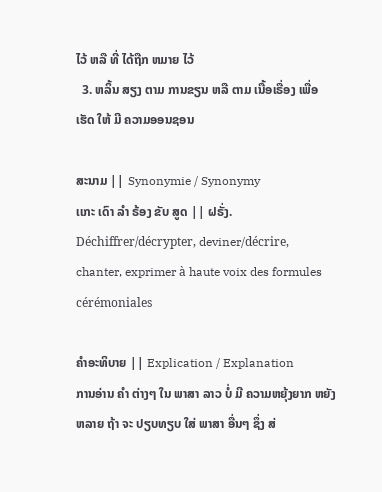ໄວ້ ຫລື ທີ່ ໄດ້ຖືກ ຫມາຍ ໄວ້
  3. ຫລິ້ນ ສຽງ ຕາມ ການຂຽນ ຫລື ຕາມ ເນື້ອເຣື່ອງ ເພື່ອ ເຮັດ ໃຫ້ ມີ ຄວາມອອນຊອນ

ສະນາມ || Synonymie / Synonymy
ເເກະ ເດົາ ລໍາ ຣ້ອງ ຂັບ ສູດ || ຝຣັ່ງ. Déchiffrer/décrypter, deviner/décrire, chanter, exprimer à haute voix des formules cérémoniales

ຄໍາອະທິບາຍ || Explication / Explanation
ການອ່ານ ຄໍາ ຕ່າງໆ ໃນ ພາສາ ລາວ ບໍ່ ມີ ຄວາມຫຍຸ້ງຍາກ ຫຍັງຫລາຍ ຖ້າ ຈະ ປຽບທຽບ ໃສ່ ພາສາ ອື່ນໆ ຊຶ່ງ ສ່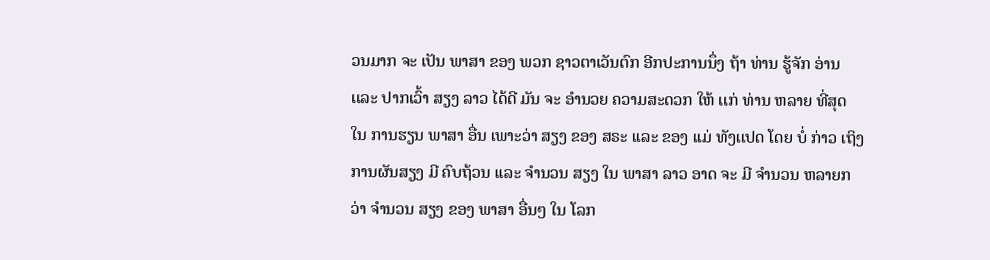ວນມາກ ຈະ ເປັນ ພາສາ ຂອງ ພວກ ຊາວຕາເວັນຕົກ ອີກປະການນຶ່ງ ຖ້າ ທ່ານ ຮູ້ຈັກ ອ່ານ ເເລະ ປາກເວົ້າ ສຽງ ລາວ ໄດ້ດີ ມັນ ຈະ ອໍານວຍ ຄວາມສະດວກ ໃຫ້ ເເກ່ ທ່ານ ຫລາຍ ທີ່ສຸດ ໃນ ການຮຽນ ພາສາ ອື່ນ ເພາະວ່າ ສຽງ ຂອງ ສຣະ ເເລະ ຂອງ ເເມ່ ທັງເເປດ ໂດຍ ບໍ່ ກ່າວ ເຖິງ ການຜັນສຽງ ມີ ຄົບຖ້ວນ ເເລະ ຈໍານວນ ສຽງ ໃນ ພາສາ ລາວ ອາດ ຈະ ມີ ຈໍານວນ ຫລາຍກວ່າ ຈໍານວນ ສຽງ ຂອງ ພາສາ ອື່ນໆ ໃນ ໂລກ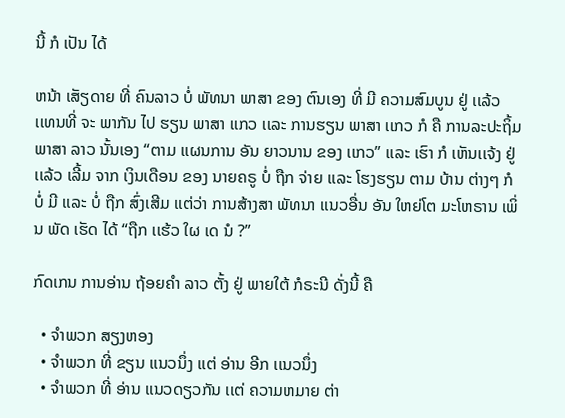ນີ້ ກໍ ເປັນ ໄດ້

ຫນ້າ ເສັຽດາຍ ທີ່ ຄົນລາວ ບໍ່ ພັທນາ ພາສາ ຂອງ ຕົນເອງ ທີ່ ມີ ຄວາມສົມບູນ ຢູ່ ເເລ້ວ ເເທນທີ່ ຈະ ພາກັນ ໄປ ຮຽນ ພາສາ ເເກວ ເເລະ ການຮຽນ ພາສາ ເເກວ ກໍ ຄື ການລະປະຖິ້ມ ພາສາ ລາວ ນັ້ນເອງ “ຕາມ ເເຜນການ ອັນ ຍາວນານ ຂອງ ເເກວ” ເເລະ ເຮົາ ກໍ ເຫັນເເຈ້ງ ຢູ່ ເເລ້ວ ເລີ້ມ ຈາກ ເງິນເດືອນ ຂອງ ນາຍຄຣູ ບໍ່ ຖືກ ຈ່າຍ ເເລະ ໂຮງຮຽນ ຕາມ ບ້ານ ຕ່າງໆ ກໍ ບໍ່ ມີ ເເລະ ບໍ່ ຖືກ ສົ່ງເສີມ ເເຕ່ວ່າ ການສ້າງສາ ພັທນາ ເເນວອື່ນ ອັນ ໃຫຍ່ໂຕ ມະໂຫຣານ ເພິ່ນ ພັດ ເຮັດ ໄດ້ “ຖືກ ເເຮ້ວ ໃຜ ເດ ນໍ ?”

ກົດເກນ ການອ່ານ ຖ້ອຍຄໍາ ລາວ ຕັ້ງ ຢູ່ ພາຍໃຕ້ ກໍຣະນີ ດັ່ງນີ້ ຄື

  • ຈໍາພວກ ສຽງຫອງ
  • ຈໍາພວກ ທີ່ ຂຽນ ເເນວນຶ່ງ ເເຕ່ ອ່ານ ອີກ ເເນວນຶ່ງ
  • ຈໍາພວກ ທີ່ ອ່ານ ເເນວດຽວກັນ ເເຕ່ ຄວາມຫມາຍ ຕ່າ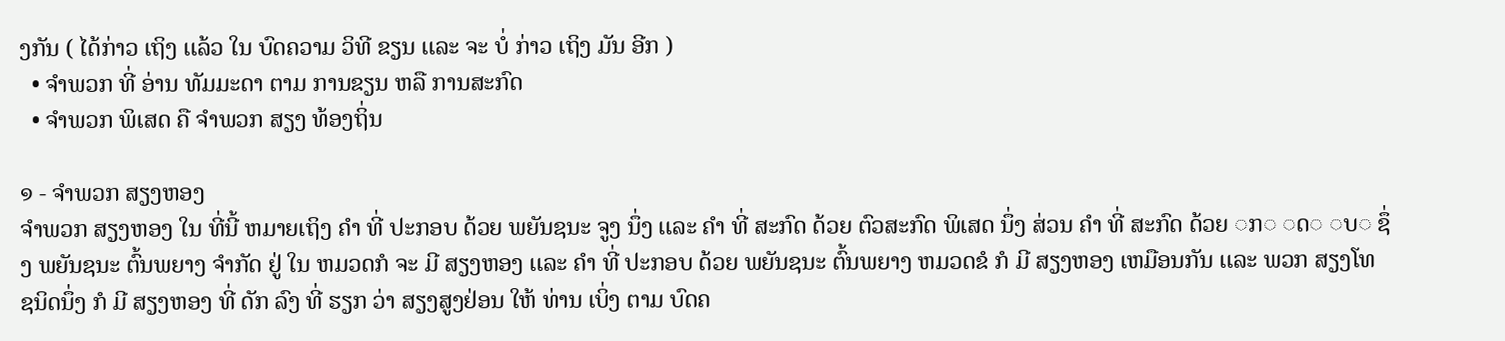ງກັນ ( ໄດ້ກ່າວ ເຖິງ ເເລ້ວ ໃນ ບົດຄວາມ ວິທີ ຂຽນ ເເລະ ຈະ ບໍ່ ກ່າວ ເຖິງ ມັນ ອີກ )
  • ຈໍາພວກ ທີ່ ອ່ານ ທັມມະດາ ຕາມ ການຂຽນ ຫລື ການສະກົດ
  • ຈໍາພວກ ພິເສດ ຄື ຈໍາພວກ ສຽງ ທ້ອງຖິ່ນ

໑ - ຈໍາພວກ ສຽງຫອງ
ຈໍາພວກ ສຽງຫອງ ໃນ ທີ່ນີ້ ຫມາຍເຖິງ ຄໍາ ທີ່ ປະກອບ ດ້ວຍ ພຍັນຊນະ ຈູງ ນຶ່ງ ເເລະ ຄໍາ ທີ່ ສະກົດ ດ້ວຍ ຕົວສະກົດ ພິເສດ ນຶ່ງ ສ່ວນ ຄໍາ ທີ່ ສະກົດ ດ້ວຍ ◌ກ◌ ◌ດ◌ ◌ບ◌ ຊຶ່ງ ພຍັນຊນະ ຕົ້ນພຍາງ ຈໍາກັດ ຢູ່ ໃນ ຫມວດກໍ ຈະ ມີ ສຽງຫອງ ເເລະ ຄໍາ ທີ່ ປະກອບ ດ້ວຍ ພຍັນຊນະ ຕົ້ນພຍາງ ຫມວດຂໍ ກໍ ມີ ສຽງຫອງ ເຫມືອນກັນ ເເລະ ພວກ ສຽງໂທ ຊນິດນຶ່ງ ກໍ ມີ ສຽງຫອງ ທີ່ ດັກ ລົງ ທີ່ ຮຽກ ວ່າ ສຽງສູງຢ່ອນ ໃຫ້ ທ່ານ ເບິ່ງ ຕາມ ບົດຄ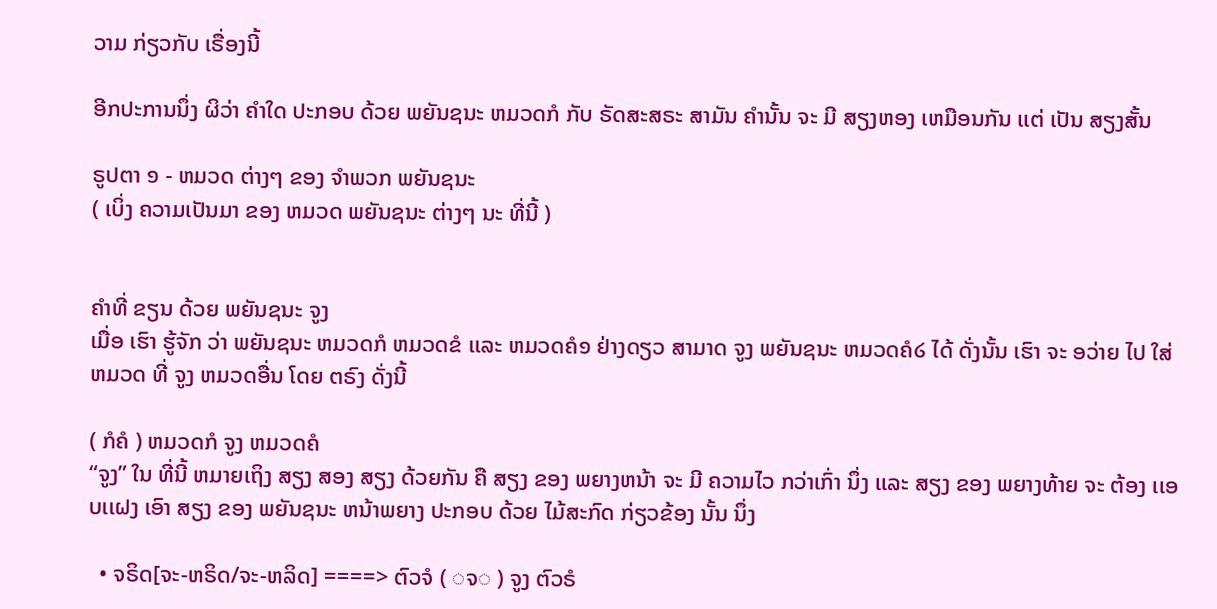ວາມ ກ່ຽວກັບ ເຣື່ອງນີ້

ອີກປະການນຶ່ງ ຜິວ່າ ຄໍາໃດ ປະກອບ ດ້ວຍ ພຍັນຊນະ ຫມວດກໍ ກັບ ຣັດສະສຣະ ສາມັນ ຄໍານັ້ນ ຈະ ມີ ສຽງຫອງ ເຫມືອນກັນ ເເຕ່ ເປັນ ສຽງສັ້ນ

ຣູປຕາ ໑ - ຫມວດ ຕ່າງໆ ຂອງ ຈໍາພວກ ພຍັນຊນະ
( ເບິ່ງ ຄວາມເປັນມາ ຂອງ ຫມວດ ພຍັນຊນະ ຕ່າງໆ ນະ ທີ່ນີ້ )


ຄໍາທີ່ ຂຽນ ດ້ວຍ ພຍັນຊນະ ຈູງ
ເມື່ອ ເຮົາ ຮູ້ຈັກ ວ່າ ພຍັນຊນະ ຫມວດກໍ ຫມວດຂໍ ເເລະ ຫມວດຄໍ໑ ຢ່າງດຽວ ສາມາດ ຈູງ ພຍັນຊນະ ຫມວດຄໍ໒ ໄດ້ ດັ່ງນັ້ນ ເຮົາ ຈະ ອວ່າຍ ໄປ ໃສ່ ຫມວດ ທີ່ ຈູງ ຫມວດອື່ນ ໂດຍ ຕຣົງ ດັ່ງນີ້

( ກໍຄໍ ) ຫມວດກໍ ຈູງ ຫມວດຄໍ
“ຈູງ” ໃນ ທີ່ນີ້ ຫມາຍເຖິງ ສຽງ ສອງ ສຽງ ດ້ວຍກັນ ຄື ສຽງ ຂອງ ພຍາງຫນ້າ ຈະ ມີ ຄວາມໄວ ກວ່າເກົ່າ ນຶ່ງ ເເລະ ສຽງ ຂອງ ພຍາງທ້າຍ ຈະ ຕ້ອງ ເເອບເເຝງ ເອົາ ສຽງ ຂອງ ພຍັນຊນະ ຫນ້າພຍາງ ປະກອບ ດ້ວຍ ໄມ້ສະກົດ ກ່ຽວຂ້ອງ ນັ້ນ ນຶ່ງ

  • ຈຣິດ[ຈະ-ຫຣິດ/ຈະ-ຫລິດ] ====> ຕົວຈໍ ( ◌ຈ◌ ) ຈູງ ຕົວຣໍ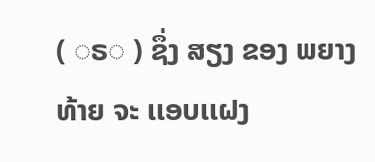( ◌ຣ◌ ) ຊຶ່ງ ສຽງ ຂອງ ພຍາງທ້າຍ ຈະ ເເອບເເຝງ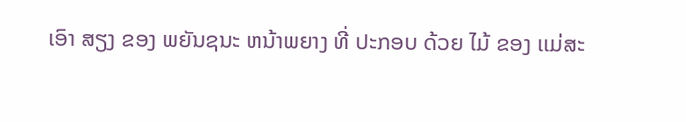ເອົາ ສຽງ ຂອງ ພຍັນຊນະ ຫນ້າພຍາງ ທີ່ ປະກອບ ດ້ວຍ ໄມ້ ຂອງ ເເມ່ສະ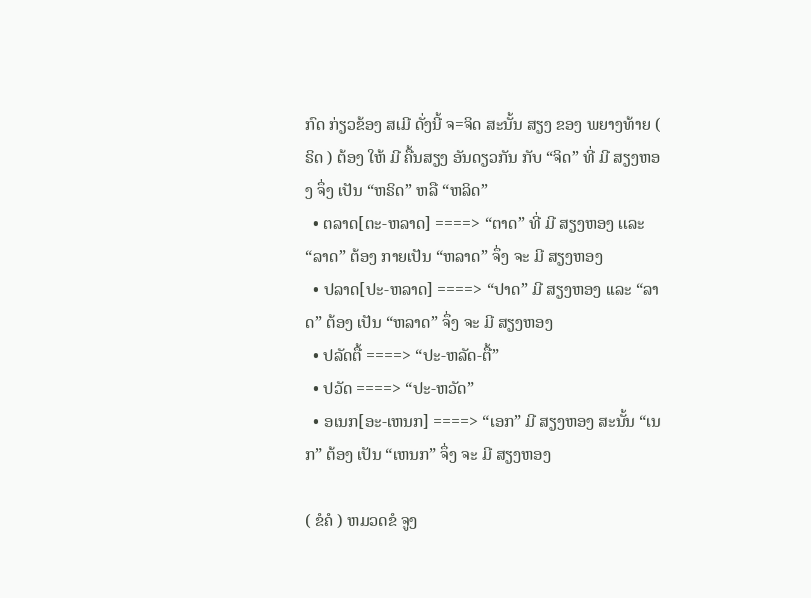ກົດ ກ່ຽວຂ້ອງ ສເມີ ດັ່ງນີ້ ຈ=ຈິດ ສະນັ້ນ ສຽງ ຂອງ ພຍາງທ້າຍ ( ຣິດ ) ຕ້ອງ ໃຫ້ ມີ ຄື້ນສຽງ ອັນດຽວກັນ ກັບ “ຈິດ” ທີ່ ມີ ສຽງຫອງ ຈຶ່ງ ເປັນ “ຫຣິດ” ຫລື “ຫລິດ”
  • ຕລາດ[ຕະ-ຫລາດ] ====> “ຕາດ” ທີ່ ມີ ສຽງຫອງ ເເລະ “ລາດ” ຕ້ອງ ກາຍເປັນ “ຫລາດ” ຈຶ່ງ ຈະ ມີ ສຽງຫອງ
  • ປລາດ[ປະ-ຫລາດ] ====> “ປາດ” ມີ ສຽງຫອງ ເເລະ “ລາດ” ຕ້ອງ ເປັນ “ຫລາດ” ຈຶ່ງ ຈະ ມີ ສຽງຫອງ
  • ປລັດຕື້ ====> “ປະ-ຫລັດ-ຕື້”
  • ປວັດ ====> “ປະ-ຫວັດ”
  • ອເນກ[ອະ-ເຫນກ] ====> “ເອກ” ມີ ສຽງຫອງ ສະນັ້ນ “ເນກ” ຕ້ອງ ເປັນ “ເຫນກ” ຈຶ່ງ ຈະ ມີ ສຽງຫອງ

( ຂໍຄໍ ) ຫມວດຂໍ ຈູງ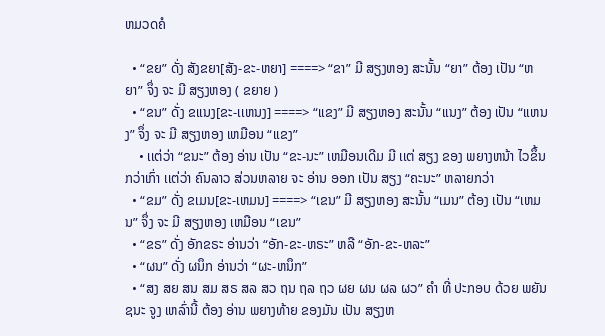ຫມວດຄໍ

  • “ຂຍ” ດັ່ງ ສັງຂຍາ[ສັງ-ຂະ-ຫຍາ] ====> “ຂາ” ມີ ສຽງຫອງ ສະນັ້ນ “ຍາ” ຕ້ອງ ເປັນ “ຫຍາ” ຈຶ່ງ ຈະ ມີ ສຽງຫອງ ( ຂຍາຍ )
  • “ຂນ” ດັ່ງ ຂເເນງ[ຂະ-ເເຫນງ] ====> “ເເຂງ” ມີ ສຽງຫອງ ສະນັ້ນ “ເເນງ” ຕ້ອງ ເປັນ “ເເຫນງ” ຈຶ່ງ ຈະ ມີ ສຽງຫອງ ເຫມືອນ “ເເຂງ”
    • ເເຕ່ວ່າ “ຂນະ” ຕ້ອງ ອ່ານ ເປັນ “ຂະ-ນະ” ເຫມືອນເດີມ ມີ ເເຕ່ ສຽງ ຂອງ ພຍາງຫນ້າ ໄວຂຶ້ນ ກວ່າເກົ່າ ເເຕ່ວ່າ ຄົນລາວ ສ່ວນຫລາຍ ຈະ ອ່ານ ອອກ ເປັນ ສຽງ “ຄະນະ” ຫລາຍກວ່າ
  • “ຂມ” ດັ່ງ ຂເມນ[ຂະ-ເຫມນ] ====> “ເຂນ” ມີ ສຽງຫອງ ສະນັ້ນ “ເມນ” ຕ້ອງ ເປັນ “ເຫມນ” ຈຶ່ງ ຈະ ມີ ສຽງຫອງ ເຫມືອນ “ເຂນ”
  • “ຂຣ” ດັ່ງ ອັກຂຣະ ອ່ານວ່າ “ອັກ-ຂະ-ຫຣະ” ຫລື “ອັກ-ຂະ-ຫລະ”
  • “ຜນ” ດັ່ງ ຜນຶກ ອ່ານວ່າ “ຜະ-ຫນຶກ”
  • “ສງ ສຍ ສນ ສມ ສຣ ສລ ສວ ຖນ ຖລ ຖວ ຜຍ ຜນ ຜລ ຜວ” ຄໍາ ທີ່ ປະກອບ ດ້ວຍ ພຍັນຊນະ ຈູງ ເຫລົ່ານີ້ ຕ້ອງ ອ່ານ ພຍາງທ້າຍ ຂອງມັນ ເປັນ ສຽງຫ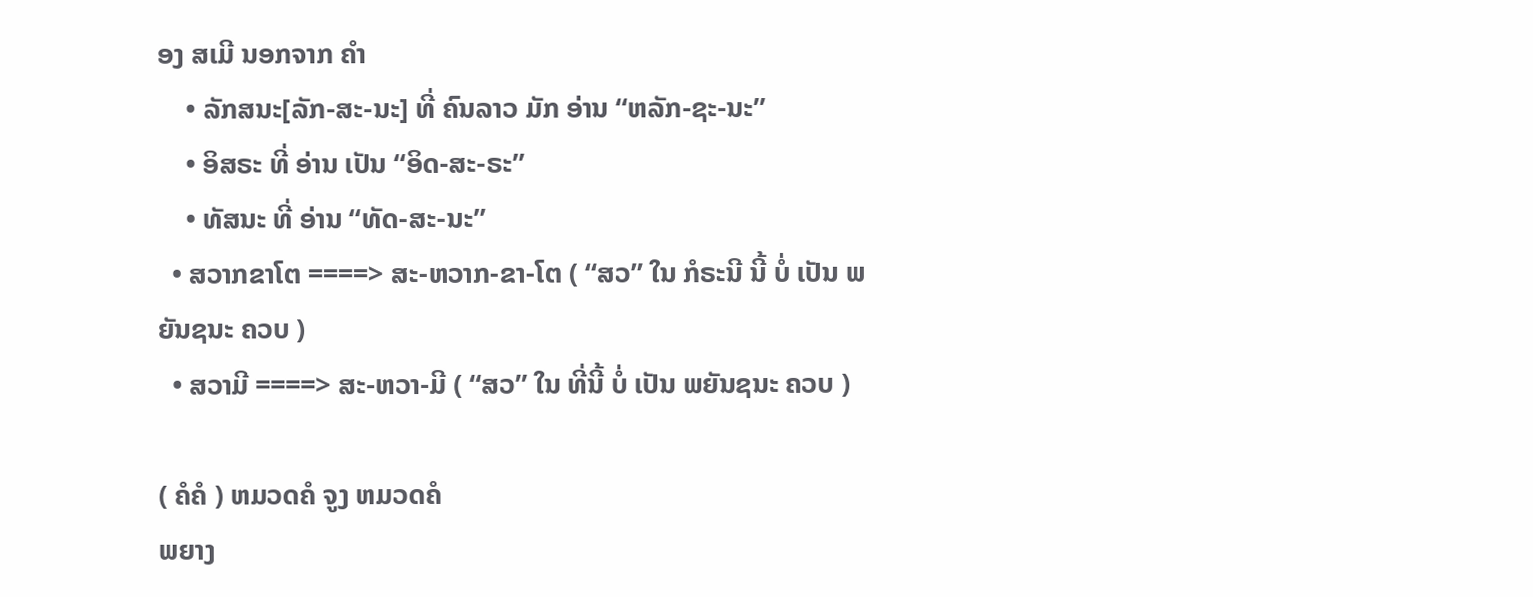ອງ ສເມີ ນອກຈາກ ຄໍາ
    • ລັກສນະ[ລັກ-ສະ-ນະ] ທີ່ ຄົນລາວ ມັກ ອ່ານ “ຫລັກ-ຊະ-ນະ”
    • ອິສຣະ ທີ່ ອ່ານ ເປັນ “ອິດ-ສະ-ຣະ”
    • ທັສນະ ທີ່ ອ່ານ “ທັດ-ສະ-ນະ”
  • ສວາກຂາໂຕ ====> ສະ-ຫວາກ-ຂາ-ໂຕ ( “ສວ” ໃນ ກໍຣະນີ ນີ້ ບໍ່ ເປັນ ພຍັນຊນະ ຄວບ )
  • ສວາມີ ====> ສະ-ຫວາ-ມີ ( “ສວ” ໃນ ທີ່ນີ້ ບໍ່ ເປັນ ພຍັນຊນະ ຄວບ )

( ຄໍຄໍ ) ຫມວດຄໍ ຈູງ ຫມວດຄໍ
ພຍາງ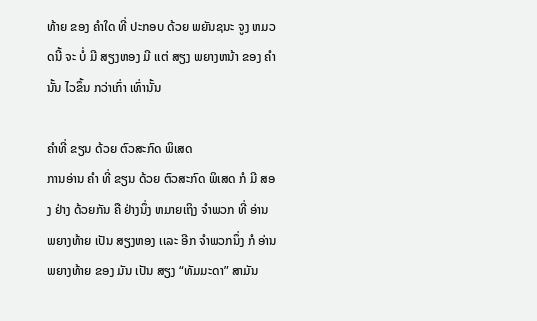ທ້າຍ ຂອງ ຄໍາໃດ ທີ່ ປະກອບ ດ້ວຍ ພຍັນຊນະ ຈູງ ຫມວດນີ້ ຈະ ບໍ່ ມີ ສຽງຫອງ ມີ ເເຕ່ ສຽງ ພຍາງຫນ້າ ຂອງ ຄໍານັ້ນ ໄວຂຶ້ນ ກວ່າເກົ່າ ເທົ່ານັ້ນ

ຄໍາທີ່ ຂຽນ ດ້ວຍ ຕົວສະກົດ ພິເສດ
ການອ່ານ ຄໍາ ທີ່ ຂຽນ ດ້ວຍ ຕົວສະກົດ ພິເສດ ກໍ ມີ ສອງ ຢ່າງ ດ້ວຍກັນ ຄື ຢ່າງນຶ່ງ ຫມາຍເຖິງ ຈໍາພວກ ທີ່ ອ່ານ ພຍາງທ້າຍ ເປັນ ສຽງຫອງ ເເລະ ອີກ ຈໍາພວກນຶ່ງ ກໍ ອ່ານ ພຍາງທ້າຍ ຂອງ ມັນ ເປັນ ສຽງ “ທັມມະດາ” ສາມັນ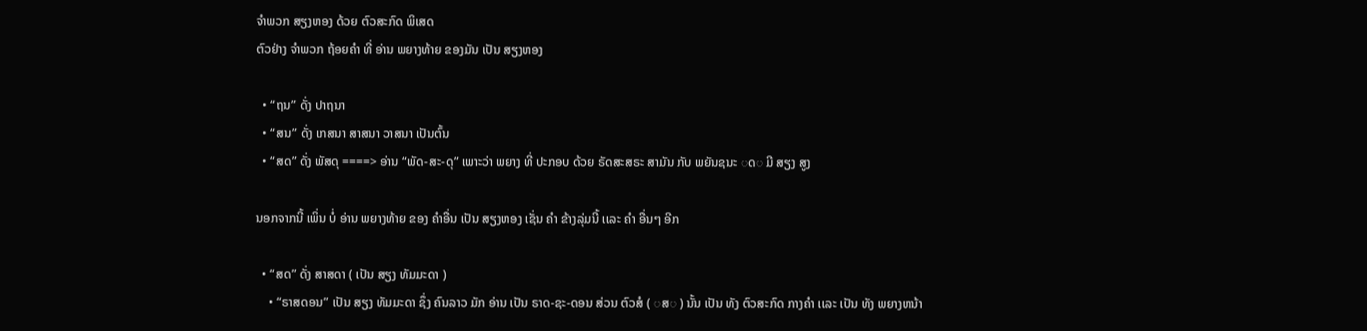ຈໍາພວກ ສຽງຫອງ ດ້ວຍ ຕົວສະກົດ ພິເສດ
ຕົວຢ່າງ ຈໍາພວກ ຖ້ອຍຄໍາ ທີ່ ອ່ານ ພຍາງທ້າຍ ຂອງມັນ ເປັນ ສຽງຫອງ

  • “ຖນ” ດັ່ງ ປາຖນາ
  • “ສນ” ດັ່ງ ເກສນາ ສາສນາ ວາສນາ ເປັນຕົ້ນ
  • “ສດ” ດັ່ງ ພັສດຸ ====> ອ່ານ “ພັດ-ສະ-ດຸ” ເພາະວ່າ ພຍາງ ທີ່ ປະກອບ ດ້ວຍ ຣັດສະສຣະ ສາມັນ ກັບ ພຍັນຊນະ ◌ດ◌ ມີ ສຽງ ສູງ

ນອກຈາກນີ້ ເພິ່ນ ບໍ່ ອ່ານ ພຍາງທ້າຍ ຂອງ ຄໍາອື່ນ ເປັນ ສຽງຫອງ ເຊັ່ນ ຄໍາ ຂ້າງລຸ່ມນີ້ ເເລະ ຄໍາ ອື່ນໆ ອີກ

  • “ສດ” ດັ່ງ ສາສດາ ( ເປັນ ສຽງ ທັມມະດາ )
    • “ຣາສດອນ” ເປັນ ສຽງ ທັມມະດາ ຊຶ່ງ ຄົນລາວ ມັກ ອ່ານ ເປັນ ຣາດ-ຊະ-ດອນ ສ່ວນ ຕົວສໍ ( ◌ສ◌ ) ນັ້ນ ເປັນ ທັງ ຕົວສະກົດ ກາງຄໍາ ເເລະ ເປັນ ທັງ ພຍາງຫນ້າ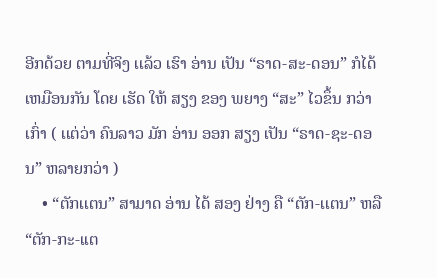ອີກດ້ວຍ ຕາມທີ່ຈິງ ເເລ້ວ ເຮົາ ອ່ານ ເປັນ “ຣາດ-ສະ-ດອນ” ກໍໄດ້ ເຫມືອນກັນ ໂດຍ ເຮັດ ໃຫ້ ສຽງ ຂອງ ພຍາງ “ສະ” ໄວຂຶ້ນ ກວ່າເກົ່າ ( ເເຕ່ວ່າ ຄົນລາວ ມັກ ອ່ານ ອອກ ສຽງ ເປັນ “ຣາດ-ຊະ-ດອນ” ຫລາຍກວ່າ )
    • “ຕັກເເຕນ” ສາມາດ ອ່ານ ໄດ້ ສອງ ຢ່າງ ຄື “ຕັກ-ເເຕນ” ຫລື “ຕັກ-ກະ-ເເຕ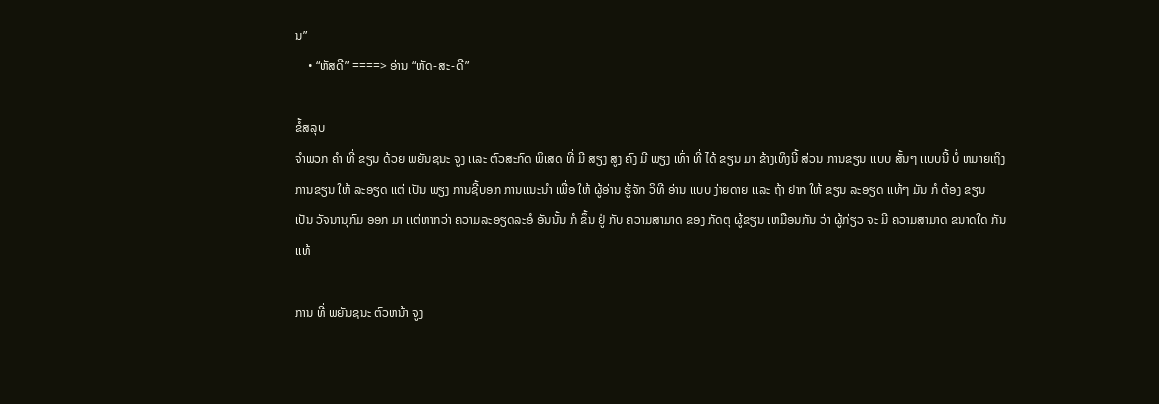ນ”
    • “ຫັສດີ” ====> ອ່ານ “ຫັດ-ສະ-ດີ”

ຂໍ້ສລຸບ
ຈໍາພວກ ຄໍາ ທີ່ ຂຽນ ດ້ວຍ ພຍັນຊນະ ຈູງ ເເລະ ຕົວສະກົດ ພິເສດ ທີ່ ມີ ສຽງ ສູງ ຄົງ ມີ ພຽງ ເທົ່າ ທີ່ ໄດ້ ຂຽນ ມາ ຂ້າງເທິງນີ້ ສ່ວນ ການຂຽນ ເເບບ ສັ້ນໆ ເເບບນີ້ ບໍ່ ຫມາຍເຖິງ ການຂຽນ ໃຫ້ ລະອຽດ ເເຕ່ ເປັນ ພຽງ ການຊີ້ບອກ ການເເນະນໍາ ເພື່ອ ໃຫ້ ຜູ້ອ່ານ ຮູ້ຈັກ ວິທີ ອ່ານ ເເບບ ງ່າຍດາຍ ເເລະ ຖ້າ ຢາກ ໃຫ້ ຂຽນ ລະອຽດ ເເທ້ໆ ມັນ ກໍ ຕ້ອງ ຂຽນ ເປັນ ວັຈນານຸກົມ ອອກ ມາ ເເຕ່ຫາກວ່າ ຄວາມລະອຽດລະອໍ ອັນນັ້ນ ກໍ ຂຶ້ນ ຢູ່ ກັບ ຄວາມສາມາດ ຂອງ ກັດຕຸ ຜູ້ຂຽນ ເຫມືອນກັນ ວ່າ ຜູ້ກ່ຽວ ຈະ ມີ ຄວາມສາມາດ ຂນາດໃດ ກັນເເທ້

ການ ທີ່ ພຍັນຊນະ ຕົວຫນ້າ ຈູງ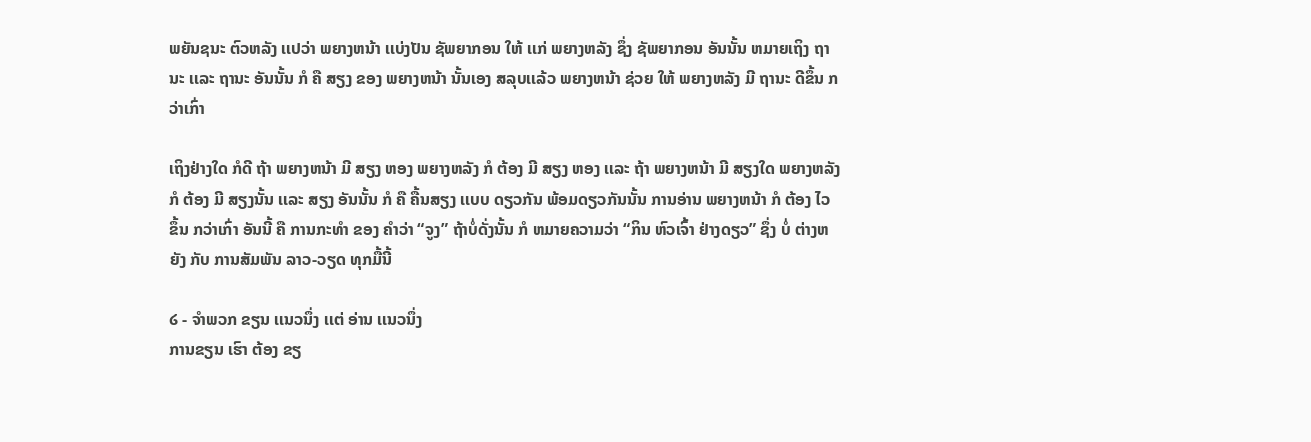ພຍັນຊນະ ຕົວຫລັງ ເເປວ່າ ພຍາງຫນ້າ ເເບ່ງປັນ ຊັພຍາກອນ ໃຫ້ ເເກ່ ພຍາງຫລັງ ຊຶ່ງ ຊັພຍາກອນ ອັນນັ້ນ ຫມາຍເຖິງ ຖານະ ເເລະ ຖານະ ອັນນັ້ນ ກໍ ຄື ສຽງ ຂອງ ພຍາງຫນ້າ ນັ້ນເອງ ສລຸບເເລ້ວ ພຍາງຫນ້າ ຊ່ວຍ ໃຫ້ ພຍາງຫລັງ ມີ ຖານະ ດີຂຶ້ນ ກວ່າເກົ່າ

ເຖິງຢ່າງໃດ ກໍດີ ຖ້າ ພຍາງຫນ້າ ມີ ສຽງ ຫອງ ພຍາງຫລັງ ກໍ ຕ້ອງ ມີ ສຽງ ຫອງ ເເລະ ຖ້າ ພຍາງຫນ້າ ມີ ສຽງໃດ ພຍາງຫລັງ ກໍ ຕ້ອງ ມີ ສຽງນັ້ນ ເເລະ ສຽງ ອັນນັ້ນ ກໍ ຄື ຄື້ນສຽງ ເເບບ ດຽວກັນ ພ້ອມດຽວກັນນັ້ນ ການອ່ານ ພຍາງຫນ້າ ກໍ ຕ້ອງ ໄວ ຂຶ້ນ ກວ່າເກົ່າ ອັນນີ້ ຄື ການກະທໍາ ຂອງ ຄໍາວ່າ “ຈູງ” ຖ້າບໍ່ດັ່ງນັ້ນ ກໍ ຫມາຍຄວາມວ່າ “ກິນ ຫົວເຈົ້າ ຢ່າງດຽວ” ຊຶ່ງ ບໍ່ ຕ່າງຫຍັງ ກັບ ການສັມພັນ ລາວ-ວຽດ ທຸກມື້ນີ້

໒ - ຈໍາພວກ ຂຽນ ເເນວນຶ່ງ ເເຕ່ ອ່ານ ເເນວນຶ່ງ
ການຂຽນ ເຮົາ ຕ້ອງ ຂຽ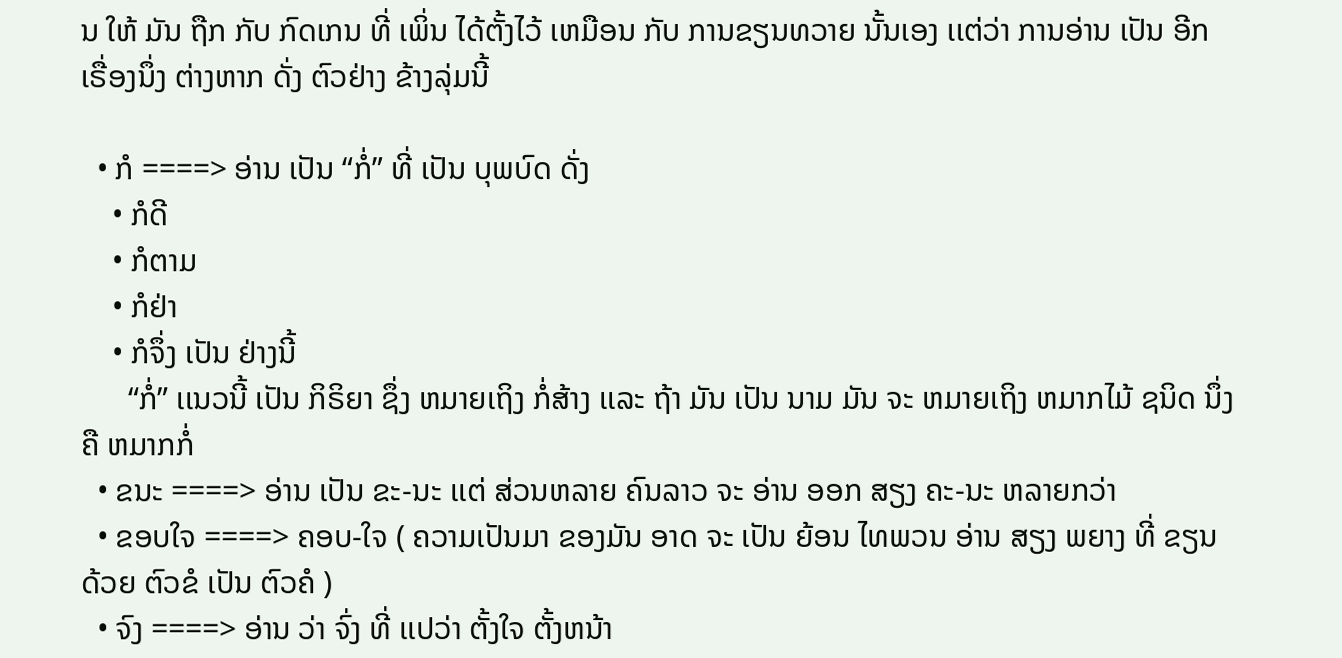ນ ໃຫ້ ມັນ ຖືກ ກັບ ກົດເກນ ທີ່ ເພິ່ນ ໄດ້ຕັ້ງໄວ້ ເຫມືອນ ກັບ ການຂຽນທວາຍ ນັ້ນເອງ ເເຕ່ວ່າ ການອ່ານ ເປັນ ອີກ ເຣື່ອງນຶ່ງ ຕ່າງຫາກ ດັ່ງ ຕົວຢ່າງ ຂ້າງລຸ່ມນີ້

  • ກໍ ====> ອ່ານ ເປັນ “ກໍ່” ທີ່ ເປັນ ບຸພບົດ ດັ່ງ
    • ກໍດີ
    • ກໍຕາມ
    • ກໍຢ່າ
    • ກໍຈຶ່ງ ເປັນ ຢ່າງນີ້
      “ກໍ່” ເເນວນີ້ ເປັນ ກິຣິຍາ ຊຶ່ງ ຫມາຍເຖິງ ກໍ່ສ້າງ ເເລະ ຖ້າ ມັນ ເປັນ ນາມ ມັນ ຈະ ຫມາຍເຖິງ ຫມາກໄມ້ ຊນິດ ນຶ່ງ ຄື ຫມາກກໍ່
  • ຂນະ ====> ອ່ານ ເປັນ ຂະ-ນະ ເເຕ່ ສ່ວນຫລາຍ ຄົນລາວ ຈະ ອ່ານ ອອກ ສຽງ ຄະ-ນະ ຫລາຍກວ່າ
  • ຂອບໃຈ ====> ຄອບ-ໃຈ ( ຄວາມເປັນມາ ຂອງມັນ ອາດ ຈະ ເປັນ ຍ້ອນ ໄທພວນ ອ່ານ ສຽງ ພຍາງ ທີ່ ຂຽນ ດ້ວຍ ຕົວຂໍ ເປັນ ຕົວຄໍ )
  • ຈົງ ====> ອ່ານ ວ່າ ຈົ່ງ ທີ່ ເເປວ່າ ຕັ້ງໃຈ ຕັ້ງຫນ້າ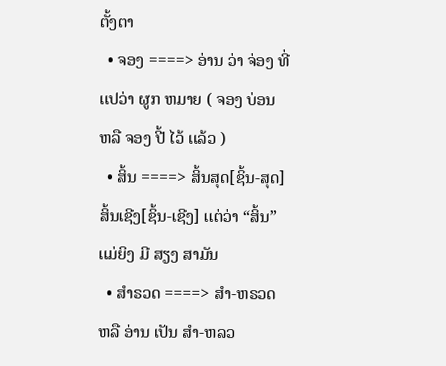ຕັ້ງຕາ
  • ຈອງ ====> ອ່ານ ວ່າ ຈ່ອງ ທີ່ ເເປວ່າ ຜູກ ຫມາຍ ( ຈອງ ບ່ອນ ຫລື ຈອງ ປີ້ ໄວ້ ເເລ້ວ )
  • ສິ້ນ ====> ສິ້ນສຸດ[ຊິ້ນ-ສຸດ] ສິ້ນເຊີງ[ຊິ້ນ-ເຊີງ] ເເຕ່ວ່າ “ສິ້ນ” ເເມ່ຍິງ ມີ ສຽງ ສາມັນ
  • ສໍາຣວດ ====> ສໍາ-ຫຣວດ ຫລື ອ່ານ ເປັນ ສໍາ-ຫລວ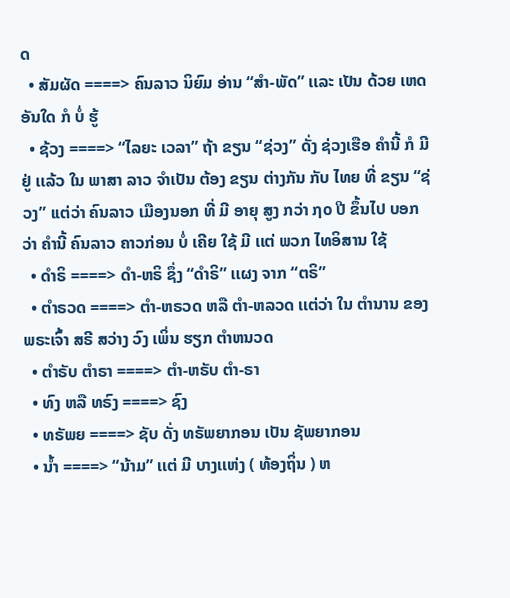ດ
  • ສັມຜັດ ====> ຄົນລາວ ນິຍົມ ອ່ານ “ສໍາ-ພັດ” ເເລະ ເປັນ ດ້ວຍ ເຫດ ອັນໃດ ກໍ ບໍ່ ຮູ້
  • ຊ້ວງ ====> “ໄລຍະ ເວລາ” ຖ້າ ຂຽນ “ຊ່ວງ” ດັ່ງ ຊ່ວງເຮືອ ຄໍານີ້ ກໍ ມີ ຢູ່ ເເລ້ວ ໃນ ພາສາ ລາວ ຈໍາເປັນ ຕ້ອງ ຂຽນ ຕ່າງກັນ ກັບ ໄທຍ ທີ່ ຂຽນ “ຊ່ວງ” ເເຕ່ວ່າ ຄົນລາວ ເມືອງນອກ ທີ່ ມີ ອາຍຸ ສູງ ກວ່າ ໗໐ ປີ ຂຶ້ນໄປ ບອກວ່າ ຄໍານີ້ ຄົນລາວ ຄາວກ່ອນ ບໍ່ ເຄີຍ ໃຊ້ ມີ ເເຕ່ ພວກ ໄທອິສານ ໃຊ້
  • ດໍາຣິ ====> ດໍາ-ຫຣິ ຊຶ່ງ “ດໍາຣິ” ເເຜງ ຈາກ “ຕຣິ”
  • ຕໍາຣວດ ====> ຕໍາ-ຫຣວດ ຫລື ຕໍາ-ຫລວດ ເເຕ່ວ່າ ໃນ ຕໍານານ ຂອງ ພຣະເຈົ້າ ສຣີ ສວ່າງ ວົງ ເພິ່ນ ຮຽກ ຕໍາຫນວດ
  • ຕໍາຣັບ ຕໍາຣາ ====> ຕໍາ-ຫຣັບ ຕໍາ-ຣາ
  • ທົງ ຫລື ທຣົງ ====> ຊົງ
  • ທຣັພຍ ====> ຊັບ ດັ່ງ ທຣັພຍາກອນ ເປັນ ຊັພຍາກອນ
  • ນໍ້າ ====> “ນ້າມ” ເເຕ່ ມີ ບາງເເຫ່ງ ( ທ້ອງຖິ່ນ ) ຫ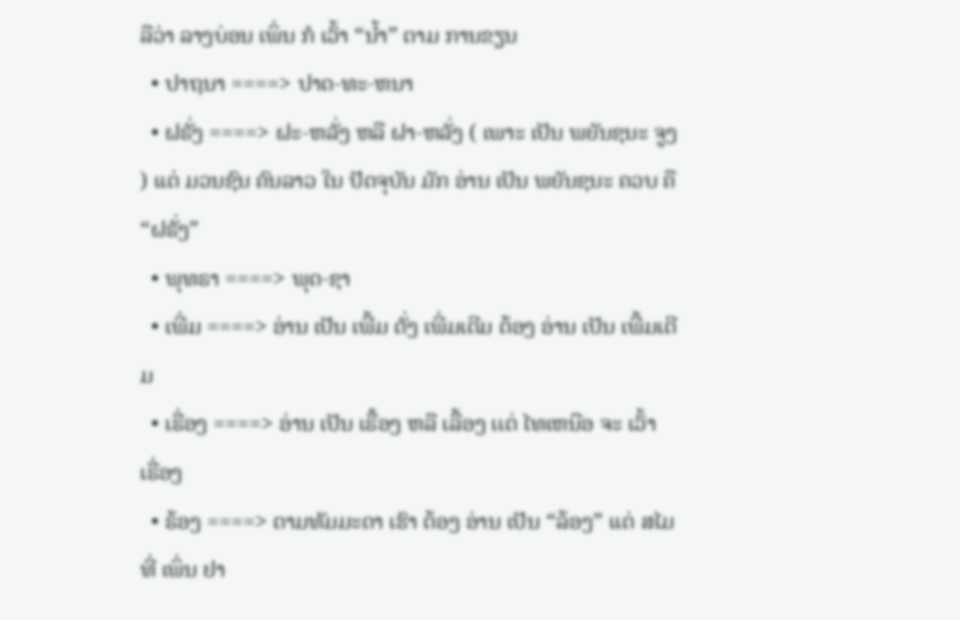ລືວ່າ ລາງບ່ອນ ເພິ່ນ ກໍ ເວົ້າ “ນໍ້າ” ຕາມ ການຂຽນ
  • ປາຖນາ ====> ປາດ-ທະ-ຫນາ
  • ຝຣັ່ງ ====> ຝະ-ຫລັ່ງ ຫລື ຝາ-ຫລັ່ງ ( ເພາະ ເປັນ ພຍັນຊນະ ຈູງ ) ເເຕ່ ມວນຊົນ ຄົນລາວ ໃນ ປັດຈຸບັນ ມັກ ອ່ານ ເປັນ ພຍັນຊນະ ຄວບ ຄື “ຝຣັ່ງ”
  • ພຸທຣາ ====> ພຸດ-ຊາ
  • ເພີ່ມ ====> ອ່ານ ເປັນ ເພີ້ມ ດັ່ງ ເພີ່ມເຕີມ ຕ້ອງ ອ່ານ ເປັນ ເພີ້ມເຕີມ
  • ເຣື່ອງ ====> ອ່ານ ເປັນ ເຣື້ອງ ຫລື ເລື້ອງ ເເຕ່ ໄທເຫນືອ ຈະ ເວົ້າ ເຣື່ອງ
  • ຣ້ອງ ====> ຕາມທັມມະດາ ເຮົາ ຕ້ອງ ອ່ານ ເປັນ “ລ້ອງ” ເເຕ່ ສໄມ ທີ່ ເພິ່ນ ຢາ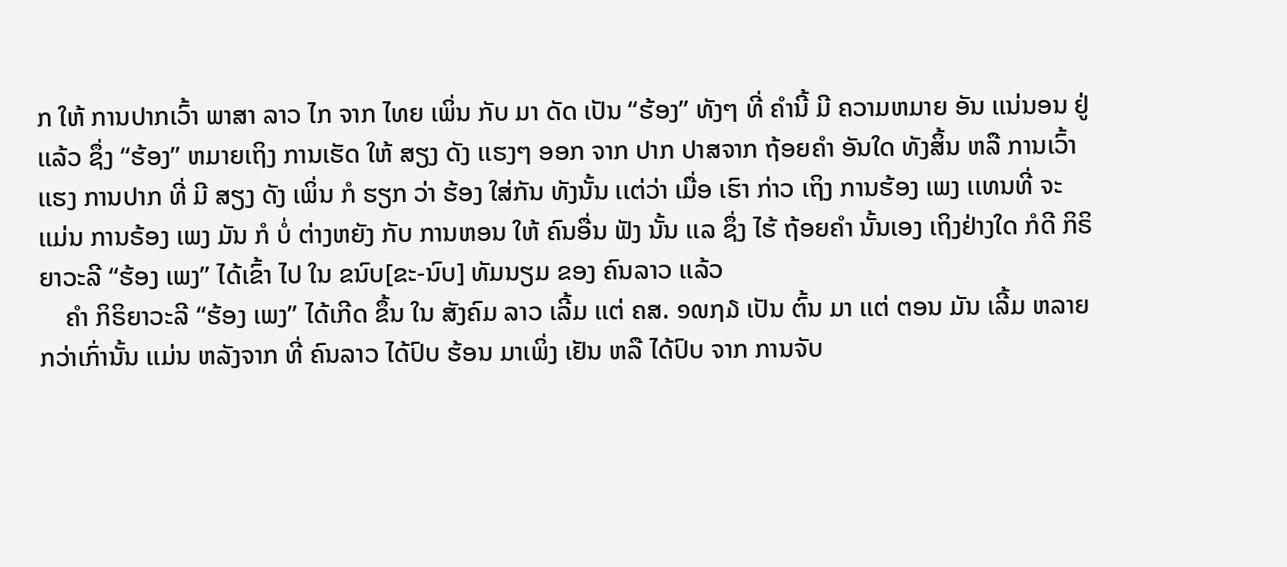ກ ໃຫ້ ການປາກເວົ້າ ພາສາ ລາວ ໄກ ຈາກ ໄທຍ ເພິ່ນ ກັບ ມາ ດັດ ເປັນ “ຮ້ອງ” ທັງໆ ທີ່ ຄໍານີ້ ມີ ຄວາມຫມາຍ ອັນ ເເນ່ນອນ ຢູ່ ເເລ້ວ ຊຶ່ງ “ຮ້ອງ” ຫມາຍເຖິງ ການເຮັດ ໃຫ້ ສຽງ ດັງ ເເຮງໆ ອອກ ຈາກ ປາກ ປາສຈາກ ຖ້ອຍຄໍາ ອັນໃດ ທັງສິ້ນ ຫລື ການເວົ້າ ເເຮງ ການປາກ ທີ່ ມີ ສຽງ ດັງ ເພິ່ນ ກໍ ຮຽກ ວ່າ ຮ້ອງ ໃສ່ກັນ ທັງນັ້ນ ເເຕ່ວ່າ ເມື່ອ ເຮົາ ກ່າວ ເຖິງ ການຮ້ອງ ເພງ ເເທນທີ່ ຈະ ເເມ່ນ ການຣ້ອງ ເພງ ມັນ ກໍ ບໍ່ ຕ່າງຫຍັງ ກັບ ການຫອນ ໃຫ້ ຄົນອື່ນ ຟັງ ນັ້ນ ເເລ ຊຶ່ງ ໄຮ້ ຖ້ອຍຄໍາ ນັ້ນເອງ ເຖິງຢ່າງໃດ ກໍດີ ກິຣິຍາວະລີ “ຮ້ອງ ເພງ” ໄດ້ເຂົ້າ ໄປ ໃນ ຂນົບ[ຂະ-ນົບ] ທັມນຽມ ຂອງ ຄົນລາວ ເເລ້ວ
    ຄໍາ ກິຣິຍາວະລີ “ຮ້ອງ ເພງ” ໄດ້ເກີດ ຂຶ້ນ ໃນ ສັງຄົມ ລາວ ເລີ້ມ ເເຕ່ ຄສ. ໑໙໗໓ ເປັນ ຕົ້ນ ມາ ເເຕ່ ຕອນ ມັນ ເລີ້ມ ຫລາຍ ກວ່າເກົ່ານັ້ນ ເເມ່ນ ຫລັງຈາກ ທີ່ ຄົນລາວ ໄດ້ປົບ ຮ້ອນ ມາເພິ່ງ ເຢັນ ຫລື ໄດ້ປົບ ຈາກ ການຈັບ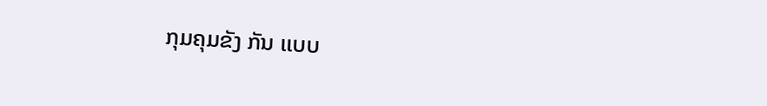ກຸມຄຸມຂັງ ກັນ ເເບບ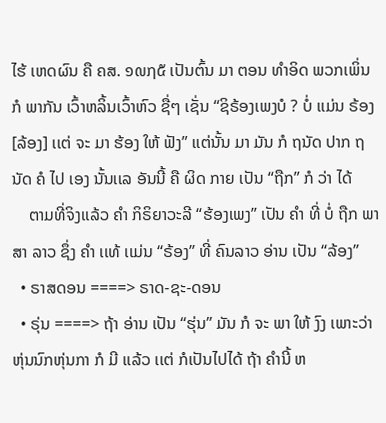ໄຮ້ ເຫດຜົນ ຄື ຄສ. ໑໙໗໕ ເປັນຕົ້ນ ມາ ຕອນ ທໍາອິດ ພວກເພິ່ນ ກໍ ພາກັນ ເວົ້າຫລິ້ນເວົ້າຫົວ ຊື່ໆ ເຊັ່ນ “ຊິຣ້ອງເພງບໍ ? ບໍ່ ເເມ່ນ ຣ້ອງ[ລ້ອງ] ເເຕ່ ຈະ ມາ ຮ້ອງ ໃຫ້ ຟັງ” ເເຕ່ນັ້ນ ມາ ມັນ ກໍ ຖນັດ ປາກ ຖນັດ ຄໍ ໄປ ເອງ ນັ້ນເເລ ອັນນີ້ ຄື ຜິດ ກາຍ ເປັນ “ຖືກ” ກໍ ວ່າ ໄດ້
    ຕາມທີ່ຈິງເເລ້ວ ຄໍາ ກິຣິຍາວະລີ “ຮ້ອງເພງ” ເປັນ ຄໍາ ທີ່ ບໍ່ ຖືກ ພາສາ ລາວ ຊຶ່ງ ຄໍາ ເເທ້ ເເມ່ນ “ຣ້ອງ” ທີ່ ຄົນລາວ ອ່ານ ເປັນ “ລ້ອງ”
  • ຣາສດອນ ====> ຣາດ-ຊະ-ດອນ
  • ຣຸ່ນ ====> ຖ້າ ອ່ານ ເປັນ “ຮຸ່ນ” ມັນ ກໍ ຈະ ພາ ໃຫ້ ງົງ ເພາະວ່າ ຫຸ່ນນົກຫຸ່ນກາ ກໍ ມີ ເເລ້ວ ເເຕ່ ກໍເປັນໄປໄດ້ ຖ້າ ຄໍານີ້ ຫ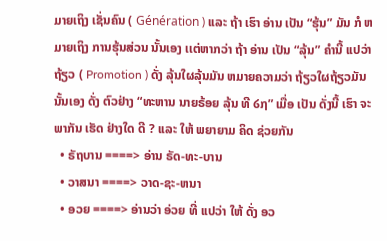ມາຍເຖິງ ເຊັ່ນຄົນ ( Génération ) ເເລະ ຖ້າ ເຮົາ ອ່ານ ເປັນ “ຮຸ້ນ” ມັນ ກໍ ຫມາຍເຖິງ ການຮຸ້ນສ່ວນ ນັ້ນເອງ ເເຕ່ຫາກວ່າ ຖ້າ ອ່ານ ເປັນ “ລຸ້ນ” ຄໍານີ້ ເເປວ່າ ຖ້ຽວ ( Promotion ) ດັ່ງ ລຸ້ນໃຜລຸ້ນມັນ ຫມາຍຄວາມວ່າ ຖ້ຽວໃຜຖ້ຽວມັນ ນັ້ນເອງ ດັ່ງ ຕົວຢ່າງ “ທະຫານ ນາຍຣ້ອຍ ລຸ້ນ ທີ ໒໗” ເມື່ອ ເປັນ ດັ່ງນີ້ ເຮົາ ຈະ ພາກັນ ເຮັດ ຢ່າງໃດ ດີ ? ເເລະ ໃຫ້ ພຍາຍາມ ຄິດ ຊ່ວຍກັນ
  • ຣັຖບານ ====> ອ່ານ ຣັດ-ທະ-ບານ
  • ວາສນາ ====> ວາດ-ຊະ-ຫນາ
  • ອວຍ ====> ອ່ານວ່າ ອ່ວຍ ທີ່ ເເປວ່າ ໃຫ້ ດັ່ງ ອວ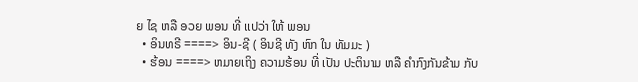ຍ ໄຊ ຫລື ອວຍ ພອນ ທີ່ ເເປວ່າ ໃຫ້ ພອນ
  • ອິນທຣີ ====> ອິນ-ຊີ ( ອິນຊີ ທັງ ຫົກ ໃນ ທັມມະ )
  • ຮ້ອນ ====> ຫມາຍເຖິງ ຄວາມຮ້ອນ ທີ່ ເປັນ ປະຕິນາມ ຫລື ຄໍາກົງກັນຂ້າມ ກັບ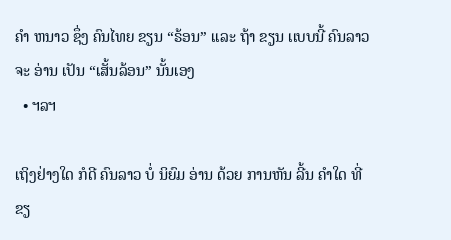ຄໍາ ຫນາວ ຊຶ່ງ ຄົນໄທຍ ຂຽນ “ຣ້ອນ” ເເລະ ຖ້າ ຂຽນ ເເບບນີ້ ຄົນລາວ ຈະ ອ່ານ ເປັນ “ເສັ້ນລ້ອນ” ນັ້ນເອງ
  • ຯລຯ

ເຖິງຢ່າງໃດ ກໍດີ ຄົນລາວ ບໍ່ ນິຍົມ ອ່ານ ດ້ວຍ ການຫັນ ລີ້ນ ຄໍາໃດ ທີ່ ຂຽ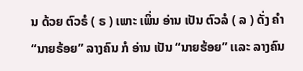ນ ດ້ວຍ ຕົວຣໍ ( ຣ ) ເພາະ ເພິ່ນ ອ່ານ ເປັນ ຕົວລໍ ( ລ ) ດັ່ງ ຄໍາ “ນາຍຣ້ອຍ” ລາງຄົນ ກໍ ອ່ານ ເປັນ “ນາຍຮ້ອຍ” ເເລະ ລາງຄົນ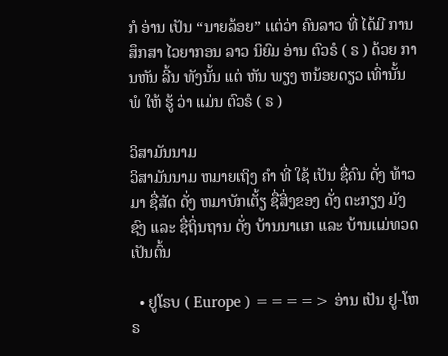ກໍ ອ່ານ ເປັນ “ນາຍລ້ອຍ” ເເຕ່ວ່າ ຄົນລາວ ທີ່ ໄດ້ມີ ການສຶກສາ ໄວຍາກອນ ລາວ ນິຍົມ ອ່ານ ຕົວຣໍ ( ຣ ) ດ້ວຍ ການຫັນ ລີ້ນ ທັງນັ້ນ ເເຕ່ ຫັນ ພຽງ ຫນ້ອຍດຽວ ເທົ່ານັ້ນ ພໍ ໃຫ້ ຮູ້ ວ່າ ເເມ່ນ ຕົວຣໍ ( ຣ )

ວິສາມັນນາມ
ວິສາມັນນາມ ຫມາຍເຖິງ ຄໍາ ທີ່ ໃຊ້ ເປັນ ຊື່ຄົນ ດັ່ງ ທ້າວມາ ຊື່ສັດ ດັ່ງ ຫມາບັກເຕັ້ຽ ຊື່ສິ່ງຂອງ ດັ່ງ ຕະກຽງ ມັງຊົງ ເເລະ ຊື່ຖິ່ນຖານ ດັ່ງ ບ້ານນາເເກ ເເລະ ບ້ານເເມ່ທວດ ເປັນຕົ້ນ

  • ຢູໂຣບ ( Europe ) ====> ອ່ານ ເປັນ ຢູ-ໂຫຣ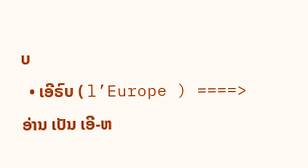ບ
  • ເອີຣົບ ( l’Europe ) ====> ອ່ານ ເປັນ ເອີ-ຫ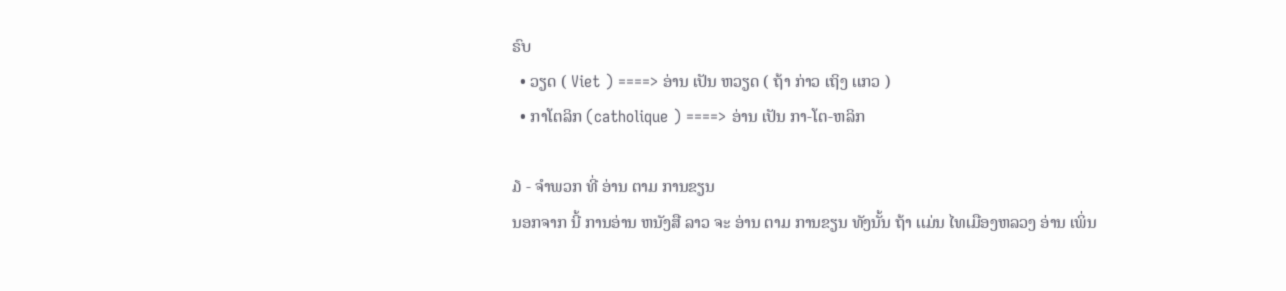ຣົບ
  • ວຽດ ( Viet ) ====> ອ່ານ ເປັນ ຫວຽດ ( ຖ້າ ກ່າວ ເຖິງ ເເກວ )
  • ກາໂຕລິກ (catholique ) ====> ອ່ານ ເປັນ ກາ-ໂຕ-ຫລິກ

໓ - ຈໍາພວກ ທີ່ ອ່ານ ຕາມ ການຂຽນ
ນອກຈາກ ນີ້ ການອ່ານ ຫນັງສື ລາວ ຈະ ອ່ານ ຕາມ ການຂຽນ ທັງນັ້ນ ຖ້າ ເເມ່ນ ໄທເມືອງຫລວງ ອ່ານ ເພິ່ນ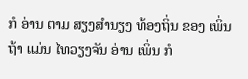ກໍ ອ່ານ ຕາມ ສຽງສໍານຽງ ທ້ອງຖິ່ນ ຂອງ ເພິ່ນ ຖ້າ ເເມ່ນ ໄທວຽງຈັນ ອ່ານ ເພິ່ນ ກໍ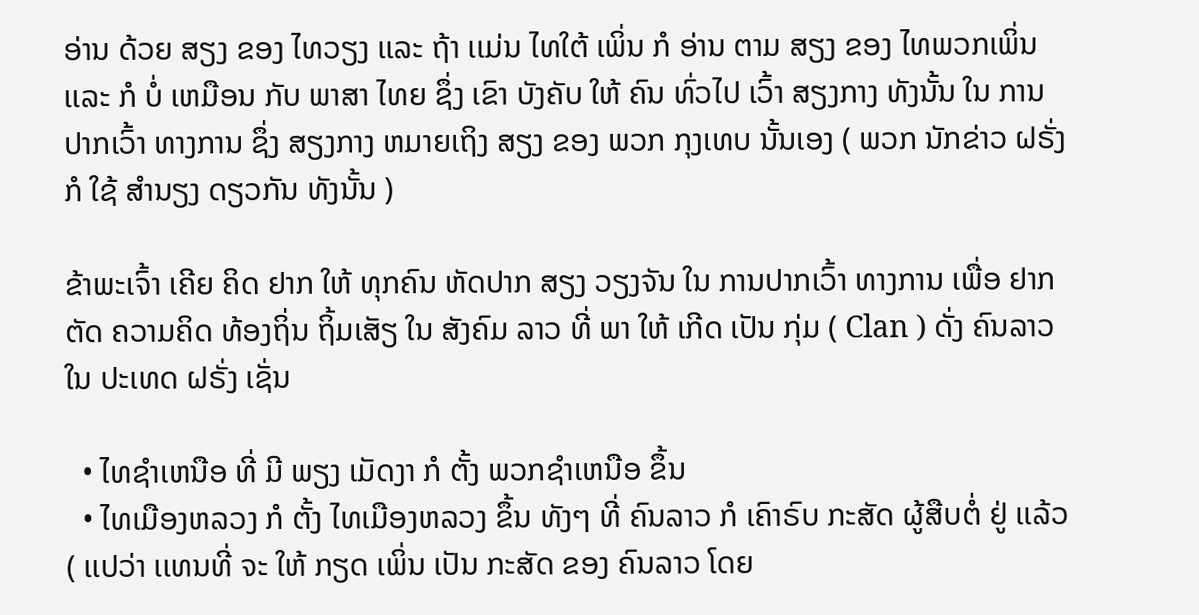ອ່ານ ດ້ວຍ ສຽງ ຂອງ ໄທວຽງ ເເລະ ຖ້າ ເເມ່ນ ໄທໃຕ້ ເພິ່ນ ກໍ ອ່ານ ຕາມ ສຽງ ຂອງ ໄທພວກເພິ່ນ ເເລະ ກໍ ບໍ່ ເຫມືອນ ກັບ ພາສາ ໄທຍ ຊຶ່ງ ເຂົາ ບັງຄັບ ໃຫ້ ຄົນ ທົ່ວໄປ ເວົ້າ ສຽງກາງ ທັງນັ້ນ ໃນ ການປາກເວົ້າ ທາງການ ຊຶ່ງ ສຽງກາງ ຫມາຍເຖິງ ສຽງ ຂອງ ພວກ ກຸງເທບ ນັ້ນເອງ ( ພວກ ນັກຂ່າວ ຝຣັ່ງ ກໍ ໃຊ້ ສໍານຽງ ດຽວກັນ ທັງນັ້ນ )

ຂ້າພະເຈົ້າ ເຄີຍ ຄິດ ຢາກ ໃຫ້ ທຸກຄົນ ຫັດປາກ ສຽງ ວຽງຈັນ ໃນ ການປາກເວົ້າ ທາງການ ເພື່ອ ຢາກ ຕັດ ຄວາມຄິດ ທ້ອງຖິ່ນ ຖິ້ມເສັຽ ໃນ ສັງຄົມ ລາວ ທີ່ ພາ ໃຫ້ ເກີດ ເປັນ ກຸ່ມ ( Clan ) ດັ່ງ ຄົນລາວ ໃນ ປະເທດ ຝຣັ່ງ ເຊັ່ນ

  • ໄທຊໍາເຫນືອ ທີ່ ມີ ພຽງ ເມັດງາ ກໍ ຕັ້ງ ພວກຊໍາເຫນືອ ຂຶ້ນ
  • ໄທເມືອງຫລວງ ກໍ ຕັ້ງ ໄທເມືອງຫລວງ ຂຶ້ນ ທັງໆ ທີ່ ຄົນລາວ ກໍ ເຄົາຣົບ ກະສັດ ຜູ້ສືບຕໍ່ ຢູ່ ເເລ້ວ ( ເເປວ່າ ເເທນທີ່ ຈະ ໃຫ້ ກຽດ ເພິ່ນ ເປັນ ກະສັດ ຂອງ ຄົນລາວ ໂດຍ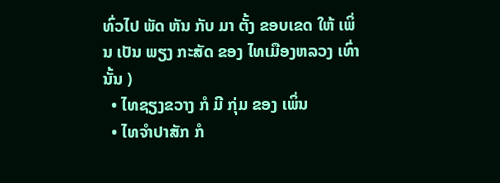ທົ່ວໄປ ພັດ ຫັນ ກັບ ມາ ຕັ້ງ ຂອບເຂດ ໃຫ້ ເພິ່ນ ເປັນ ພຽງ ກະສັດ ຂອງ ໄທເມືອງຫລວງ ເທົ່ານັ້ນ )
  • ໄທຊຽງຂວາງ ກໍ ມີ ກຸ່ມ ຂອງ ເພິ່ນ
  • ໄທຈໍາປາສັກ ກໍ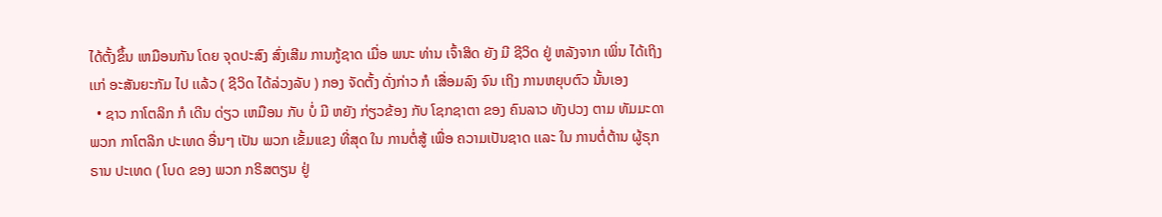ໄດ້ຕັ້ງຂຶ້ນ ເຫມືອນກັນ ໂດຍ ຈຸດປະສົງ ສົ່ງເສີມ ການກູ້ຊາດ ເມື່ອ ພນະ ທ່ານ ເຈົ້າສິດ ຍັງ ມີ ຊີວິດ ຢູ່ ຫລັງຈາກ ເພິ່ນ ໄດ້ເຖິງ ເເກ່ ອະສັນຍະກັມ ໄປ ເເລ້ວ ( ຊີວິດ ໄດ້ລ່ວງລັບ ) ກອງ ຈັດຕັ້ງ ດັ່ງກ່າວ ກໍ ເສື່ອມລົງ ຈົນ ເຖິງ ການຫຍຸບຕົວ ນັ້ນເອງ
  • ຊາວ ກາໂຕລິກ ກໍ ເດີນ ດ່ຽວ ເຫມືອນ ກັບ ບໍ່ ມີ ຫຍັງ ກ່ຽວຂ້ອງ ກັບ ໂຊກຊາຕາ ຂອງ ຄົນລາວ ທັງປວງ ຕາມ ທັມມະດາ ພວກ ກາໂຕລິກ ປະເທດ ອື່ນໆ ເປັນ ພວກ ເຂັ້ມເເຂງ ທີ່ສຸດ ໃນ ການຕໍ່ສູ້ ເພື່ອ ຄວາມເປັນຊາດ ເເລະ ໃນ ການຕໍ່ຕ້ານ ຜູ້ຣຸກຣານ ປະເທດ ( ໂບດ ຂອງ ພວກ ກຣິສຕຽນ ຢູ່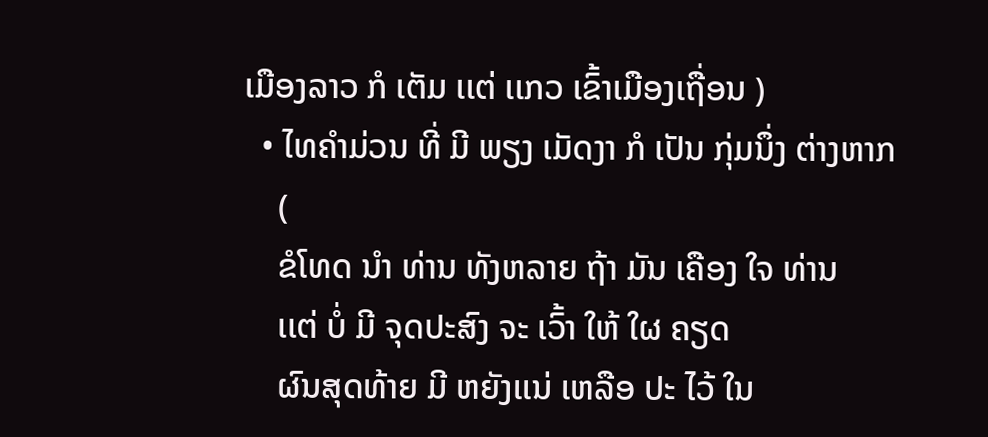ເມືອງລາວ ກໍ ເຕັມ ເເຕ່ ເເກວ ເຂົ້າເມືອງເຖື່ອນ )
  • ໄທຄໍາມ່ວນ ທີ່ ມີ ພຽງ ເມັດງາ ກໍ ເປັນ ກຸ່ມນຶ່ງ ຕ່າງຫາກ
    (
    ຂໍໂທດ ນໍາ ທ່ານ ທັງຫລາຍ ຖ້າ ມັນ ເຄືອງ ໃຈ ທ່ານ
    ເເຕ່ ບໍ່ ມີ ຈຸດປະສົງ ຈະ ເວົ້າ ໃຫ້ ໃຜ ຄຽດ
    ຜົນສຸດທ້າຍ ມີ ຫຍັງເເນ່ ເຫລືອ ປະ ໄວ້ ໃນ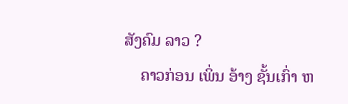ສັງຄົມ ລາວ ?
    ຄາວກ່ອນ ເພິ່ນ ອ້າງ ຊັ້ນເກົ່າ ຫ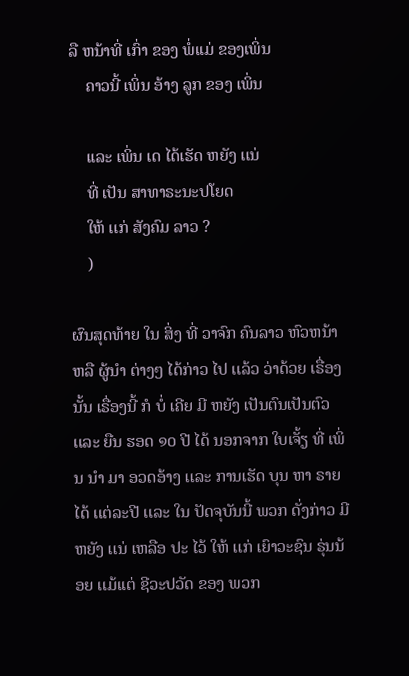ລື ຫນ້າທີ່ ເກົ່າ ຂອງ ພໍ່ເເມ່ ຂອງເພິ່ນ
    ຄາວນີ້ ເພິ່ນ ອ້າງ ລູກ ຂອງ ເພິ່ນ

    ເເລະ ເພິ່ນ ເດ ໄດ້ເຮັດ ຫຍັງ ເເນ່
    ທີ່ ເປັນ ສາທາຣະນະປໂຍດ
    ໃຫ້ ເເກ່ ສັງຄົມ ລາວ ?
    )

ຜົນສຸດທ້າຍ ໃນ ສິ່ງ ທີ່ ວາຈົກ ຄົນລາວ ຫົວຫນ້າ ຫລື ຜູ້ນໍາ ຕ່າງໆ ໄດ້ກ່າວ ໄປ ເເລ້ວ ວ່າດ້ວຍ ເຣື່ອງນັ້ນ ເຣື່ອງນີ້ ກໍ ບໍ່ ເຄີຍ ມີ ຫຍັງ ເປັນຕົນເປັນຕົວ ເເລະ ຍືນ ຮອດ ໑໐ ປີ ໄດ້ ນອກຈາກ ໃບເຈັ້ຽ ທີ່ ເພິ່ນ ນໍາ ມາ ອວດອ້າງ ເເລະ ການເຮັດ ບຸນ ຫາ ຣາຍໄດ້ ເເຕ່ລະປີ ເເລະ ໃນ ປັດຈຸບັນນີ້ ພວກ ດັ່ງກ່າວ ມີ ຫຍັງ ເເນ່ ເຫລືອ ປະ ໄວ້ ໃຫ້ ເເກ່ ເຍົາວະຊົນ ຣຸ່ນນ້ອຍ ເເມ້ເເຕ່ ຊີວະປວັດ ຂອງ ພວກ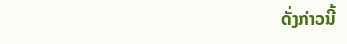ດັ່ງກ່າວນີ້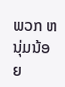ພວກ ຫນຸ່ມນ້ອຍ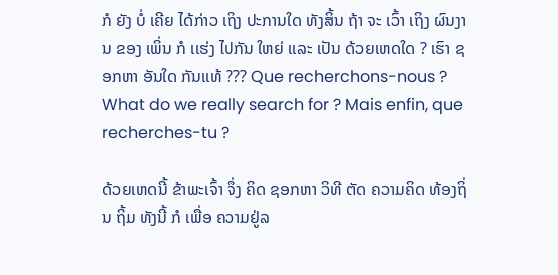ກໍ ຍັງ ບໍ່ ເຄີຍ ໄດ້ກ່າວ ເຖິງ ປະການໃດ ທັງສິ້ນ ຖ້າ ຈະ ເວົ້າ ເຖິງ ຜົນງານ ຂອງ ເພິ່ນ ກໍ ເເຮ່ງ ໄປກັນ ໃຫຍ່ ເເລະ ເປັນ ດ້ວຍເຫດໃດ ? ເຮົາ ຊອກຫາ ອັນໃດ ກັນເເທ້ ??? Que recherchons-nous ? What do we really search for ? Mais enfin, que recherches-tu ?

ດ້ວຍເຫດນີ້ ຂ້າພະເຈົ້າ ຈຶ່ງ ຄິດ ຊອກຫາ ວິທີ ຕັດ ຄວາມຄິດ ທ້ອງຖິ່ນ ຖິ້ມ ທັງນີ້ ກໍ ເພື່ອ ຄວາມຢູ່ລ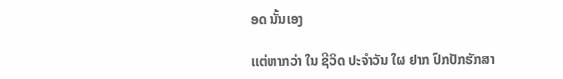ອດ ນັ້ນເອງ

ເເຕ່ຫາກວ່າ ໃນ ຊີວິດ ປະຈໍາວັນ ໃຜ ຢາກ ປົກປັກຮັກສາ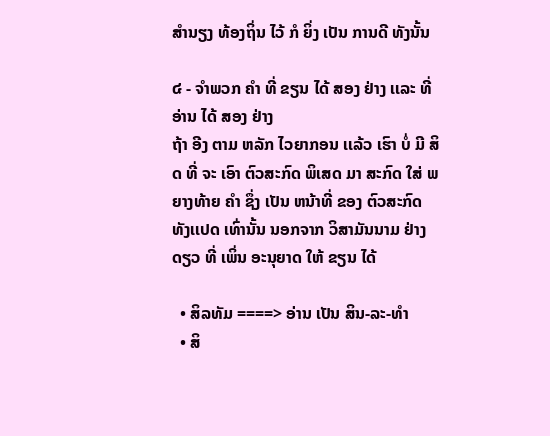ສໍານຽງ ທ້ອງຖິ່ນ ໄວ້ ກໍ ຍິ່ງ ເປັນ ການດີ ທັງນັ້ນ

໔ - ຈໍາພວກ ຄໍາ ທີ່ ຂຽນ ໄດ້ ສອງ ຢ່າງ ເເລະ ທີ່ ອ່ານ ໄດ້ ສອງ ຢ່າງ
ຖ້າ ອີງ ຕາມ ຫລັກ ໄວຍາກອນ ເເລ້ວ ເຮົາ ບໍ່ ມີ ສິດ ທີ່ ຈະ ເອົາ ຕົວສະກົດ ພິເສດ ມາ ສະກົດ ໃສ່ ພຍາງທ້າຍ ຄໍາ ຊຶ່ງ ເປັນ ຫນ້າທີ່ ຂອງ ຕົວສະກົດ ທັງເເປດ ເທົ່ານັ້ນ ນອກຈາກ ວິສາມັນນາມ ຢ່າງດຽວ ທີ່ ເພິ່ນ ອະນຸຍາດ ໃຫ້ ຂຽນ ໄດ້

  • ສິລທັມ ====> ອ່ານ ເປັນ ສິນ-ລະ-ທໍາ
  • ສິ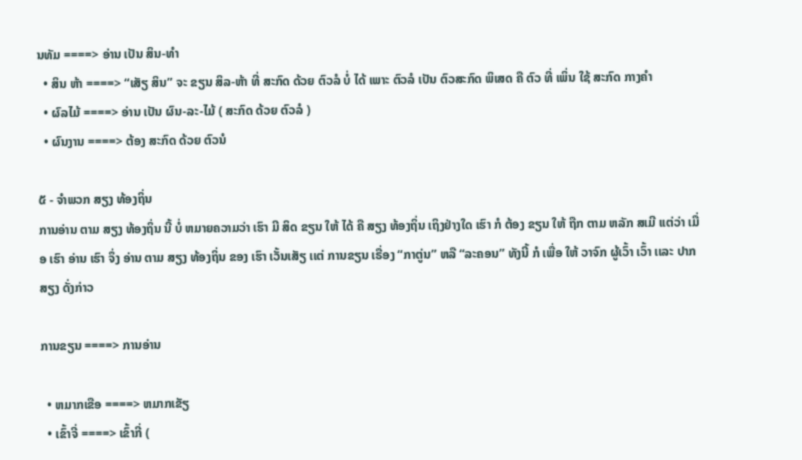ນທັມ ====> ອ່ານ ເປັນ ສິນ-ທໍາ
  • ສິນ ຫ້າ ====> “ເສັຽ ສິນ” ຈະ ຂຽນ ສິລ-ຫ້າ ທີ່ ສະກົດ ດ້ວຍ ຕົວລໍ ບໍ່ ໄດ້ ເພາະ ຕົວລໍ ເປັນ ຕົວສະກົດ ພິເສດ ຄື ຕົວ ທີ່ ເພິ່ນ ໃຊ້ ສະກົດ ກາງຄໍາ
  • ຜົລໄມ້ ====> ອ່ານ ເປັນ ຜົນ-ລະ-ໄມ້ ( ສະກົດ ດ້ວຍ ຕົວລໍ )
  • ຜົນງານ ====> ຕ້ອງ ສະກົດ ດ້ວຍ ຕົວນໍ

໕ - ຈໍາພວກ ສຽງ ທ້ອງຖິ່ນ
ການອ່ານ ຕາມ ສຽງ ທ້ອງຖິ່ນ ນີ້ ບໍ່ ຫມາຍຄວາມວ່າ ເຮົາ ມີ ສິດ ຂຽນ ໃຫ້ ໄດ້ ຄື ສຽງ ທ້ອງຖິ່ນ ເຖິງຢ່າງໃດ ເຮົາ ກໍ ຕ້ອງ ຂຽນ ໃຫ້ ຖືກ ຕາມ ຫລັກ ສເມີ ເເຕ່ວ່າ ເມື່ອ ເຮົາ ອ່ານ ເຮົາ ຈຶ່ງ ອ່ານ ຕາມ ສຽງ ທ້ອງຖິ່ນ ຂອງ ເຮົາ ເວັ້ນເສັຽ ເເຕ່ ການຂຽນ ເຣື່ອງ “ກາຕູ່ນ” ຫລື “ລະຄອນ” ທັງນີ້ ກໍ ເພື່ອ ໃຫ້ ວາຈົກ ຜູ້ເວົ້າ ເວົ້າ ເເລະ ປາກ ສຽງ ດັ່ງກ່າວ

ການຂຽນ ====> ການອ່ານ

  • ຫມາກເຂືອ ====> ຫມາກເຂັຽ
  • ເຂົ້າຈີ່ ====> ເຂົ້າກີ່ (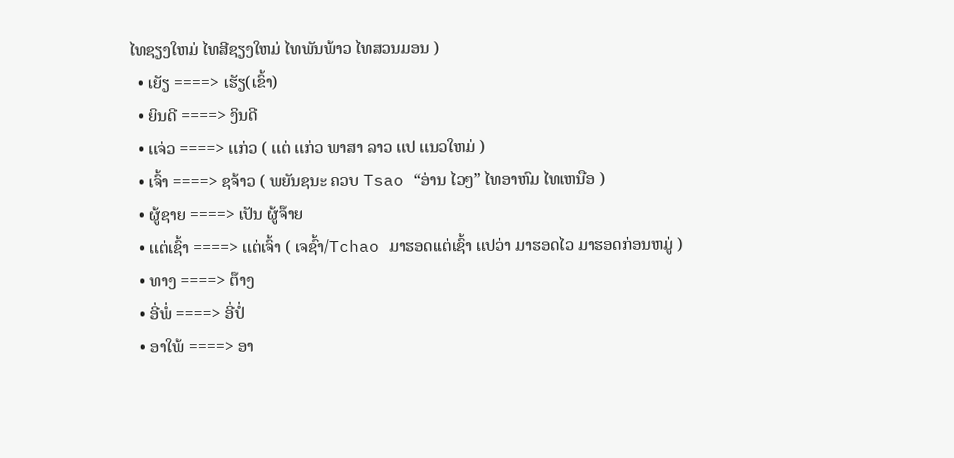ໄທຊຽງໃຫມ່ ໄທສີຊຽງໃຫມ່ ໄທພັນພ້າວ ໄທສວນມອນ )
  • ເຍັຽ ====> ເຮັຽ(ເຂົ້າ)
  • ຍິນດີ ====> ງິນດີ
  • ເເຈ່ວ ====> ເເກ່ວ ( ເເຕ່ ເເກ່ວ ພາສາ ລາວ ເເປ ເເນວໃຫມ່ )
  • ເຈົ້າ ====> ຊຈ້າວ ( ພຍັນຊນະ ຄວບ Tsao “ອ່ານ ໄວໆ” ໄທອາຫົມ ໄທເຫນືອ )
  • ຜູ້ຊາຍ ====> ເປັນ ຜູ້ຈ໊າຍ
  • ເເຕ່ເຊົ້າ ====> ເເຕ່ເຈົ້າ ( ເຈຊົ້າ/Tchao ມາຮອດເເຕ່ເຊົ້າ ເເປວ່າ ມາຮອດໄວ ມາຮອດກ່ອນຫມູ່ )
  • ທາງ ====> ຕ໊າງ
  • ອີ່ພໍ່ ====> ອີ່ປໍ່
  • ອາໃພ້ ====> ອາ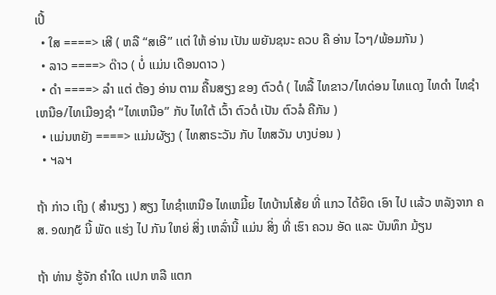ເປີ້
  • ໃສ ====> ເສີ ( ຫລື “ສເອີ” ເເຕ່ ໃຫ້ ອ່ານ ເປັນ ພຍັນຊນະ ຄວບ ຄື ອ່ານ ໄວໆ/ພ້ອມກັນ )
  • ລາວ ====> ດ໊າວ ( ບໍ່ ເເມ່ນ ເດືອນດາວ )
  • ດໍາ ====> ລໍາ ເເຕ່ ຕ້ອງ ອ່ານ ຕາມ ຄື້ນສຽງ ຂອງ ຕົວດໍ ( ໄທລື້ ໄທຂາວ/ໄທດ່ອນ ໄທເເດງ ໄທດໍາ ໄທຊໍາເຫນືອ/ໄທເມືອງຊໍາ “ໄທເຫນືອ” ກັບ ໄທໃຕ້ ເວົ້າ ຕົວດໍ ເປັນ ຕົວລໍ ຄືກັນ )
  • ເເມ່ນຫຍັງ ====> ເເມ່ນຜັຽງ ( ໄທສາຣະວັນ ກັບ ໄທສວັນ ບາງບ່ອນ )
  • ຯລຯ

ຖ້າ ກ່າວ ເຖິງ ( ສໍານຽງ ) ສຽງ ໄທຊໍາເຫນືອ ໄທເຫມີ້ຍ ໄທບ້ານໂສ້ຍ ທີ່ ເເກວ ໄດ້ຍຶດ ເອົາ ໄປ ເເລ້ວ ຫລັງຈາກ ຄສ. ໑໙໗໕ ນີ້ ພັດ ເເຮ່ງ ໄປ ກັນ ໃຫຍ່ ສິ່ງ ເຫລົ່ານີ້ ເເມ່ນ ສິ່ງ ທີ່ ເຮົາ ຄວນ ອັດ ເເລະ ບັນທຶກ ມ້ຽນ

ຖ້າ ທ່ານ ຮູ້ຈັກ ຄໍາໃດ ເເປກ ຫລື ເເຕກ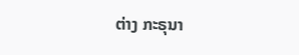ຕ່າງ ກະຣຸນາ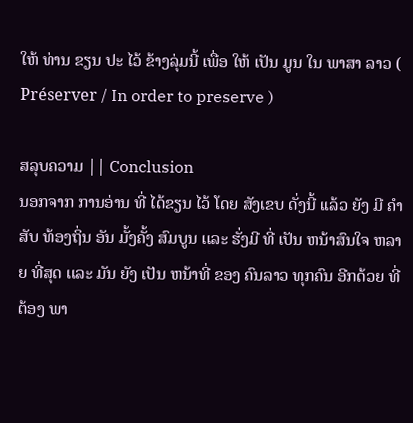ໃຫ້ ທ່ານ ຂຽນ ປະ ໄວ້ ຂ້າງລຸ່ມນີ້ ເພື່ອ ໃຫ້ ເປັນ ມູນ ໃນ ພາສາ ລາວ ( Préserver / In order to preserve )

ສລຸບຄວາມ || Conclusion
ນອກຈາກ ການອ່ານ ທີ່ ໄດ້ຂຽນ ໄວ້ ໂດຍ ສັງເຂບ ດັ່ງນີ້ ເເລ້ວ ຍັງ ມີ ຄໍາສັບ ທ້ອງຖິ່ນ ອັນ ມັ້ງຄັ້ງ ສົມບູນ ເເລະ ຮັ່ງມີ ທີ່ ເປັນ ຫນ້າສົນໃຈ ຫລາຍ ທີ່ສຸດ ເເລະ ມັນ ຍັງ ເປັນ ຫນ້າທີ່ ຂອງ ຄົນລາວ ທຸກຄົນ ອີກດ້ວຍ ທີ່ ຕ້ອງ ພາ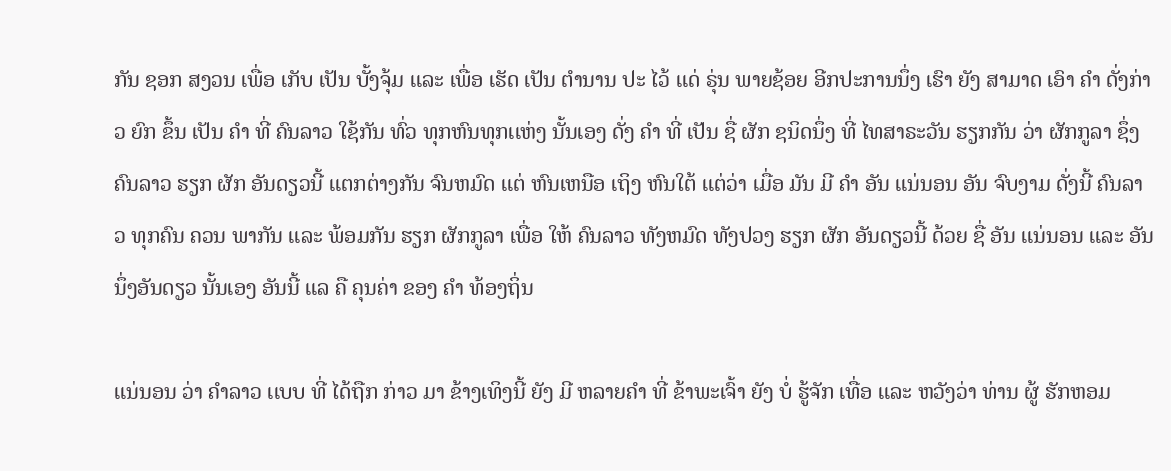ກັນ ຊອກ ສງວນ ເພື່ອ ເກັບ ເປັນ ບັ້ງຈຸ້ມ ເເລະ ເພື່ອ ເຮັດ ເປັນ ຕໍານານ ປະ ໄວ້ ເເດ່ ຣຸ່ນ ພາຍຊ້ອຍ ອີກປະການນຶ່ງ ເຮົາ ຍັງ ສາມາດ ເອົາ ຄໍາ ດັ່ງກ່າວ ຍົກ ຂຶ້ນ ເປັນ ຄໍາ ທີ່ ຄົນລາວ ໃຊ້ກັນ ທົ່ວ ທຸກຫົນທຸກເເຫ່ງ ນັ້ນເອງ ດັ່ງ ຄໍາ ທີ່ ເປັນ ຊື່ ຜັກ ຊນິດນຶ່ງ ທີ່ ໄທສາຣະວັນ ຮຽກກັນ ວ່າ ຜັກກູລາ ຊຶ່ງ ຄົນລາວ ຮຽກ ຜັກ ອັນດຽວນີ້ ເເຕກຕ່າງກັນ ຈົນຫມົດ ເເຕ່ ຫົນເຫນືອ ເຖິງ ຫົນໃຕ້ ເເຕ່ວ່າ ເມື່ອ ມັນ ມີ ຄໍາ ອັນ ເເນ່ນອນ ອັນ ຈົບງາມ ດັ່ງນີ້ ຄົນລາວ ທຸກຄົນ ຄວນ ພາກັນ ເເລະ ພ້ອມກັນ ຮຽກ ຜັກກູລາ ເພື່ອ ໃຫ້ ຄົນລາວ ທັງຫມົດ ທັງປວງ ຮຽກ ຜັກ ອັນດຽວນີ້ ດ້ວຍ ຊື່ ອັນ ເເນ່ນອນ ເເລະ ອັນນຶ່ງອັນດຽວ ນັ້ນເອງ ອັນນີ້ ເເລ ຄື ຄຸນຄ່າ ຂອງ ຄໍາ ທ້ອງຖິ່ນ

ເເນ່ນອນ ວ່າ ຄໍາລາວ ເເບບ ທີ່ ໄດ້ຖືກ ກ່າວ ມາ ຂ້າງເທິງນີ້ ຍັງ ມີ ຫລາຍຄໍາ ທີ່ ຂ້າພະເຈົ້າ ຍັງ ບໍ່ ຮູ້ຈັກ ເທື່ອ ເເລະ ຫວັງວ່າ ທ່ານ ຜູ້ ຮັກຫອມ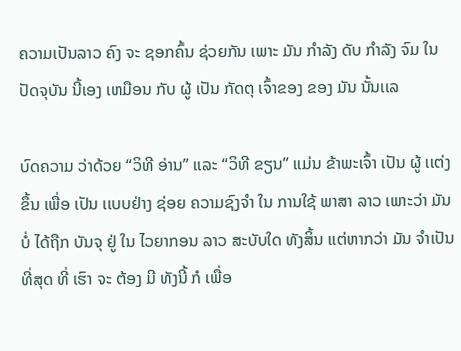ຄວາມເປັນລາວ ຄົງ ຈະ ຊອກຄົ້ນ ຊ່ວຍກັນ ເພາະ ມັນ ກໍາລັງ ດັບ ກໍາລັງ ຈົມ ໃນ ປັດຈຸບັນ ນີ້ເອງ ເຫມືອນ ກັບ ຜູ້ ເປັນ ກັດຕຸ ເຈົ້າຂອງ ຂອງ ມັນ ນັ້ນເເລ

ບົດຄວາມ ວ່າດ້ວຍ “ວິທີ ອ່ານ” ເເລະ “ວິທີ ຂຽນ” ເເມ່ນ ຂ້າພະເຈົ້າ ເປັນ ຜູ້ ເເຕ່ງ ຂຶ້ນ ເພື່ອ ເປັນ ເເບບຢ່າງ ຊ່ອຍ ຄວາມຊົງຈໍາ ໃນ ການໃຊ້ ພາສາ ລາວ ເພາະວ່າ ມັນ ບໍ່ ໄດ້ຖືກ ບັນຈຸ ຢູ່ ໃນ ໄວຍາກອນ ລາວ ສະບັບໃດ ທັງສິ້ນ ເເຕ່ຫາກວ່າ ມັນ ຈໍາເປັນ ທີ່ສຸດ ທີ່ ເຮົາ ຈະ ຕ້ອງ ມີ ທັງນີ້ ກໍ ເພື່ອ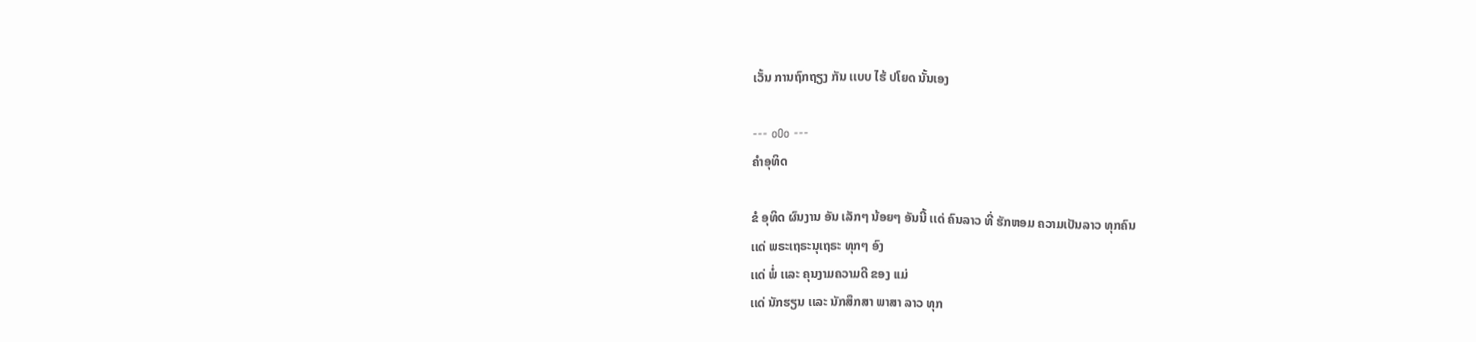ເວັ້ນ ການຖົກຖຽງ ກັນ ເເບບ ໄຮ້ ປໂຍດ ນັ້ນເອງ

--- oOo ---
ຄໍາອຸທິດ

ຂໍ ອຸທິດ ຜົນງານ ອັນ ເລັກໆ ນ້ອຍໆ ອັນນີ້ ເເດ່ ຄົນລາວ ທີ່ ຮັກຫອມ ຄວາມເປັນລາວ ທຸກຄົນ
ເເດ່ ພຣະເຖຣະນຸເຖຣະ ທຸກໆ ອົງ
ເເດ່ ພໍ່ ເເລະ ຄຸນງາມຄວາມດີ ຂອງ ເເມ່
ເເດ່ ນັກຮຽນ ເເລະ ນັກສຶກສາ ພາສາ ລາວ ທຸກ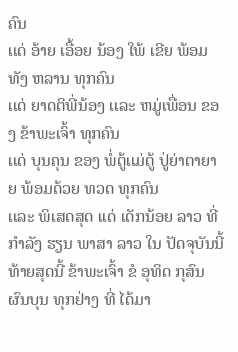ຄົນ
ເເດ່ ອ້າຍ ເອື້ອຍ ນ້ອງ ໃພ້ ເຂີຍ ພ້ອມທັງ ຫລານ ທຸກຄົນ
ເເດ່ ຍາດຕິພີ່ນ້ອງ ເເລະ ຫມູ່ເພື່ອນ ຂອງ ຂ້າພະເຈົ້າ ທຸກຄົນ
ເເດ່ ບຸນຄຸນ ຂອງ ພໍ່ຕູ້ເເມ່ຕູ້ ປູ່ຍ່າຕາຍາຍ ພ້ອມດ້ວຍ ທວດ ທຸກຄົນ
ເເລະ ພິເສດສຸດ ເເດ່ ເດັກນ້ອຍ ລາວ ທີ່ ກໍາລັງ ຮຽນ ພາສາ ລາວ ໃນ ປັດຈຸບັນນີ້
ທ້າຍສຸດນີ້ ຂ້າພະເຈົ້າ ຂໍ ອຸທິດ ກຸສົນ ຜົນບຸນ ທຸກຢ່າງ ທີ່ ໄດ້ມາ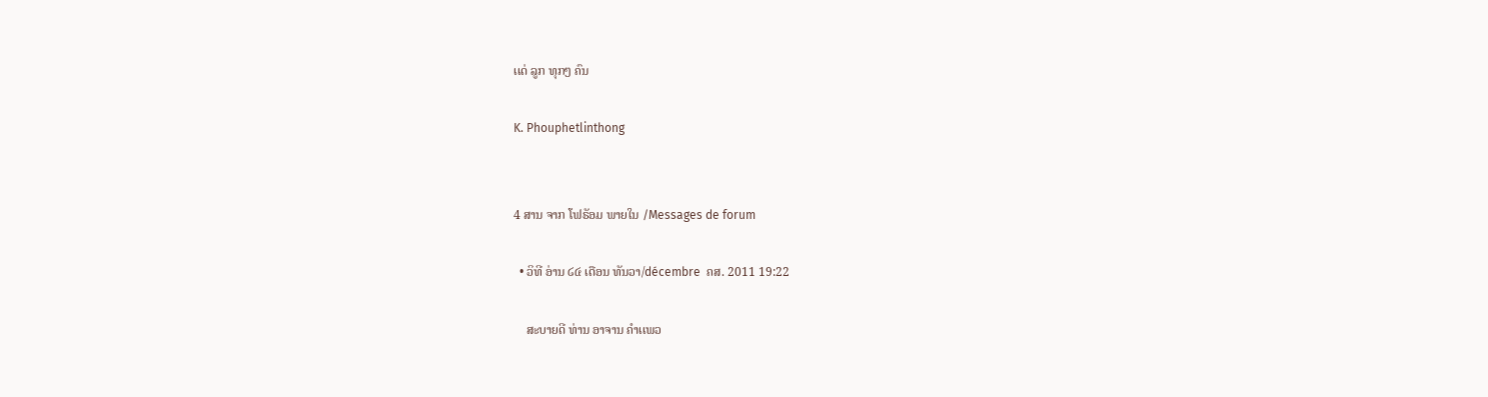ເເດ່ ລູກ ທຸກໆ ຄົນ

K. Phouphetlinthong


4 ສານ ຈາກ ໂຟຣັອມ ພາຍໃນ /Messages de forum

  • ວິທີ ອ່ານ ໒໔ ເດືອນ ທັນວາ/décembre  ຄສ. 2011 19:22

    ສະບາຍດີ ທ່ານ ອາຈານ ຄໍາເເພວ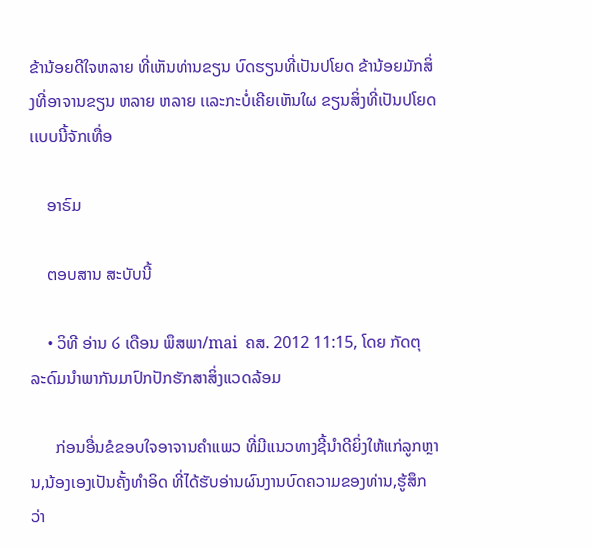ຂ້ານ້ອຍດີໃຈຫລາຍ ທີ່ເຫັນທ່ານຂຽນ ບົດຮຽນທີ່ເປັນປໂຍດ ຂ້ານ້ອຍມັກສິ່ງທີ່ອາຈານຂຽນ ຫລາຍ ຫລາຍ ເເລະກະບໍ່ເຄີຍເຫັນໃຜ ຂຽນສິ່ງທີ່ເປັນປໂຍດ ເເບບນີ້ຈັກເທື່ອ

    ອາຣົມ

    ຕອບສານ ສະບັບນີ້

    • ວິທີ ອ່ານ ໒ ເດືອນ ພຶສພາ/mai  ຄສ. 2012 11:15, ໂດຍ ກັດຕຸ ລະດົມນຳພາກັນມາປົກປັກຮັກສາສິ່ງແວດລ້ອມ

      ກ່ອນອື່ນຂໍຂອບໃຈອາຈານຄຳແພວ ທີ່ມີແນວທາງຊີ້ນຳດີຍິ່ງໃຫ້ແກ່ລູກຫຼານ,ນ້ອງເອງເປັນຄັ້ງທຳອິດ ທີ່ໄດ້ຮັບອ່ານຜົນງານບົດຄວາມຂອງທ່ານ,ຮູ້ສຶກວ່າ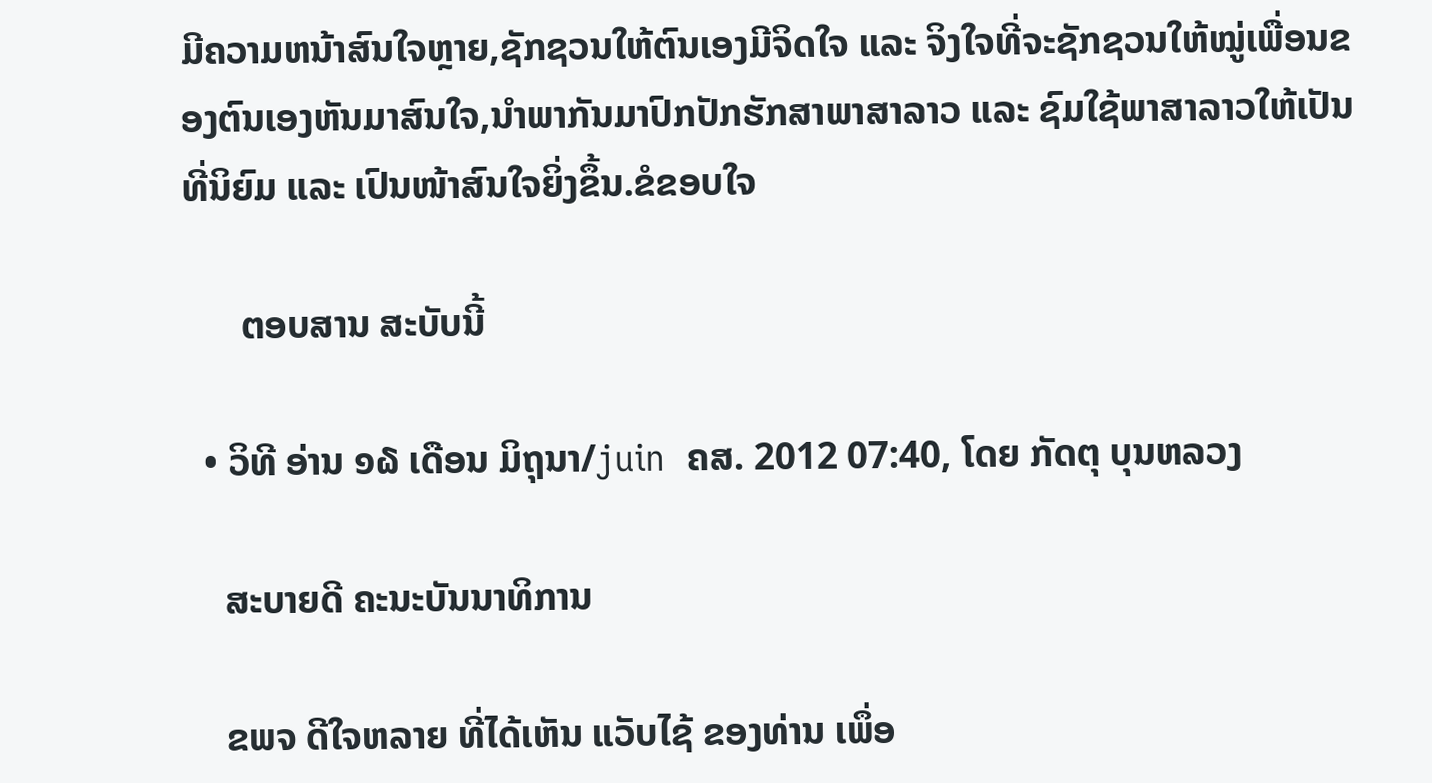ມີຄວາມຫນ້າສົນໃຈຫຼາຍ,ຊັກຊວນໃຫ້ຕົນເອງມີຈິດໃຈ ແລະ ຈິງໃຈທີ່ຈະຊັກຊວນໃຫ້ໝູ່ເພື່ອນຂອງຕົນເອງຫັນມາສົນໃຈ,ນຳພາກັນມາປົກປັກຮັກສາພາສາລາວ ແລະ ຊົມໃຊ້ພາສາລາວໃຫ້ເປັນທີ່ນິຍົມ ແລະ ເປົນໜ້າສົນໃຈຍິ່ງຂຶ້ນ.ຂໍຂອບໃຈ

      ຕອບສານ ສະບັບນີ້

  • ວິທີ ອ່ານ ໑໖ ເດືອນ ມິຖຸນາ/juin  ຄສ. 2012 07:40, ໂດຍ ກັດຕຸ ບຸນຫລວງ

    ສະບາຍດີ ຄະນະບັນນາທິການ

    ຂພຈ ດີໃຈຫລາຍ ທີ່ໄດ້ເຫັນ ແວັບໄຊ້ ຂອງທ່ານ ເພຶ່ອ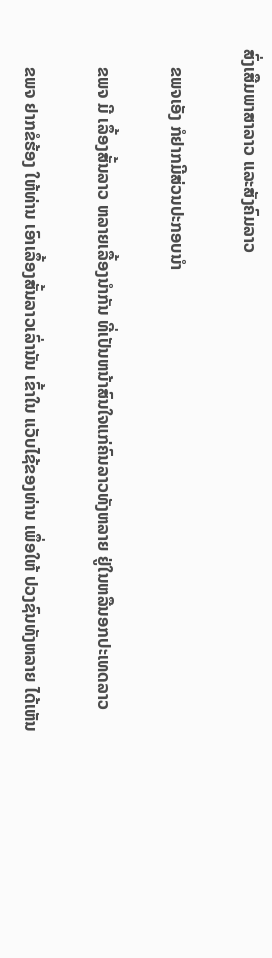ສົ່ງເສືມພາສາລາວ ແລະສັງຄົມລາວ

    ຂພຈເອັງ ກໍຢາກມີສ່ວນປະກອບນຳ

    ຂພຈ ມີ ເລຶ້ອງສັ້ນລາວ ຫລາຍເລື້ອງນຳກັນ ທີ່ເປັນຫນ້າສົນໃຈແກ່ຄົນລາວທັງຫລາຍ ຢູ່ໃນຫລືນອກປະເທດລາວ

    ຂພຈ ຢາກຂໍຮ້ອງ ໃຫ້ທ່ານ ເອົາເລຶ້ອງສັ້ນລາວເລົ່ານັນ ເຂົ້າໃນ ແວັບໄຊ້ຂອງທ່ານ ເພຶ່ອໃຫ້ ປວງຊົນທັງຫລາຍ ໄດ້ເຫັນ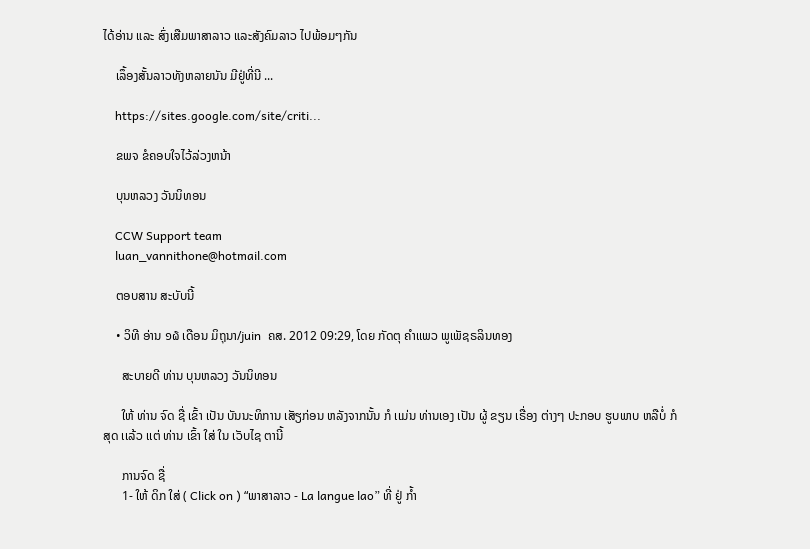ໄດ້ອ່ານ ແລະ ສົ່ງເສືມພາສາລາວ ແລະສັງຄົມລາວ ໄປພ້ອມໆກັນ

    ເລຶ້ອງສັ້ນລາວທັງຫລາຍນັນ ມີຢູ່ທີ່ນີ ...

    https://sites.google.com/site/criti...

    ຂພຈ ຂໍຄອບໃຈໄວ້ລ່ວງຫນ້າ

    ບຸນຫລວງ ວັນນິທອນ

    CCW Support team
    luan_vannithone@hotmail.com

    ຕອບສານ ສະບັບນີ້

    • ວິທີ ອ່ານ ໑໖ ເດືອນ ມິຖຸນາ/juin  ຄສ. 2012 09:29, ໂດຍ ກັດຕຸ ຄໍາເເພວ ພູເພັຊຣລິນທອງ

      ສະບາຍດີ ທ່ານ ບຸນຫລວງ ວັນນິທອນ

      ໃຫ້ ທ່ານ ຈົດ ຊື່ ເຂົ້າ ເປັນ ບັນນະທິການ ເສັຽກ່ອນ ຫລັງຈາກນັ້ນ ກໍ ເເມ່ນ ທ່ານເອງ ເປັນ ຜູ້ ຂຽນ ເຣື່ອງ ຕ່າງໆ ປະກອບ ຮູບພາບ ຫລືບໍ່ ກໍ ສຸດ ເເລ້ວ ເເຕ່ ທ່ານ ເຂົ້າ ໃສ່ ໃນ ເວັບໄຊ ຕານີ້

      ການຈົດ ຊື່
      1- ໃຫ້ ດິກ ໃສ່ ( Click on ) “ພາສາລາວ - La langue lao” ທີ່ ຢູ່ ກໍ້າ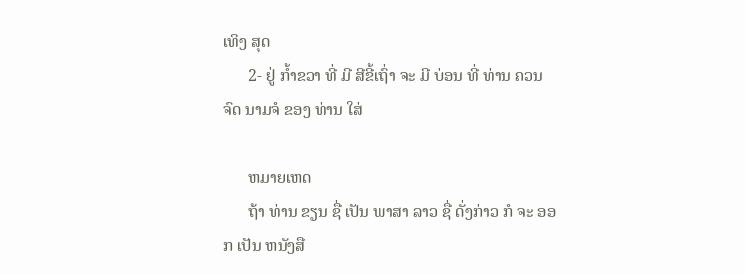ເທິງ ສຸດ
      2- ຢູ່ ກໍ້າຂວາ ທີ່ ມີ ສີຂີ້ເຖົ່າ ຈະ ມີ ບ່ອນ ທີ່ ທ່ານ ຄວນ ຈົດ ນາມຈໍ ຂອງ ທ່ານ ໃສ່

      ຫມາຍເຫດ
      ຖ້າ ທ່ານ ຂຽນ ຊື່ ເປັນ ພາສາ ລາວ ຊື່ ດັ່ງກ່າວ ກໍ ຈະ ອອກ ເປັນ ຫນັງສື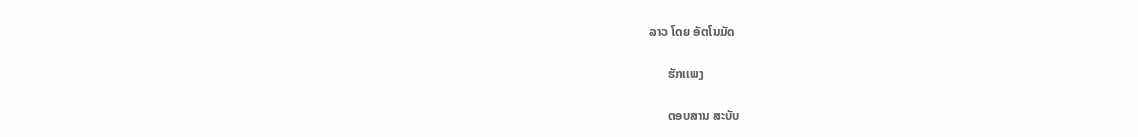ລາວ ໂດຍ ອັຕໂນມັດ

      ຮັກເເພງ

      ຕອບສານ ສະບັບ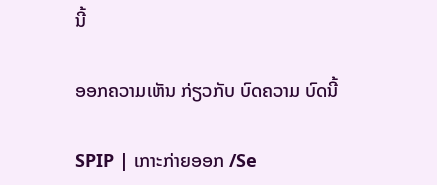ນີ້

ອອກຄວາມເຫັນ ກ່ຽວກັບ ບົດຄວາມ ບົດນີ້

SPIP | ເກາະກ່າຍອອກ /Se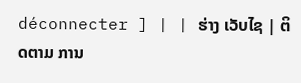déconnecter ] | | ຮ່າງ ເວັບໄຊ | ຕິດຕາມ ການ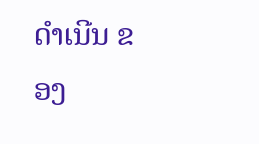ດໍາເນີນ ຂອງ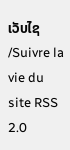ເວັບໄຊ /Suivre la vie du site RSS 2.0